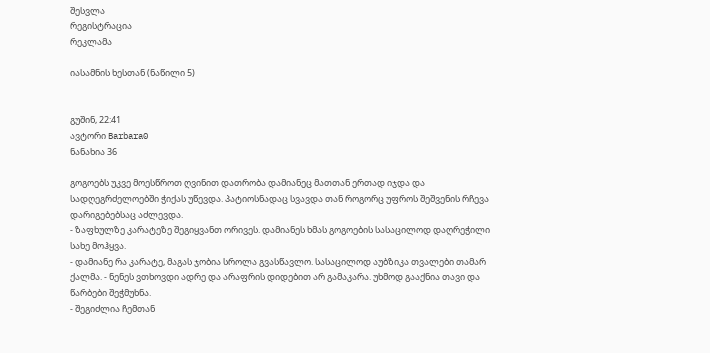შესვლა
რეგისტრაცია
რეკლამა

იასამნის ხესთან (ნაწილი 5)


გუშინ, 22:41
ავტორი Barbara0
ნანახია 36

გოგოებს უკვე მოესწროთ ღვინით დათრობა დამიანეც მათთან ერთად იჯდა და სადღეგრძელოებში ჭიქას უწევდა. პატიოსნადაც სვავდა თან როგორც უფროს შეშვენის რჩევა დარიგებებსაც აძლევდა.
- ზაფხულზე კარატეზე შეგიყვანთ ორივეს. დამიანეს ხმას გოგოების სასაცილოდ დაღრეჭილი სახე მოჰყვა.
- დამიანე რა კარატე, მაგას ჯობია სროლა გვასწავლო. სასაცილოდ აუბზიკა თვალები თამარ ქალმა. - ნენეს ვთხოვდი ადრე და არაფრის დიდებით არ გამაკარა. უხმოდ გააქნია თავი და წარბები შეჭმუხნა.
- შეგიძლია ჩემთან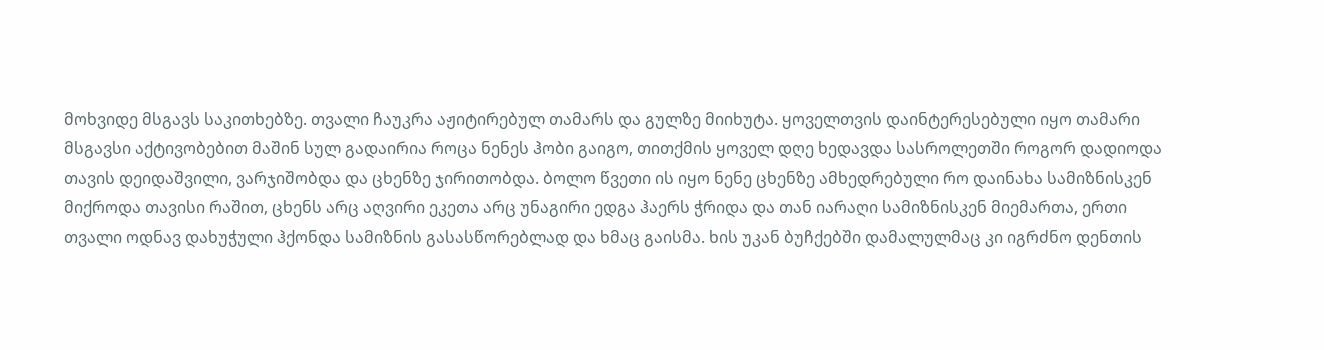მოხვიდე მსგავს საკითხებზე. თვალი ჩაუკრა აჟიტირებულ თამარს და გულზე მიიხუტა. ყოველთვის დაინტერესებული იყო თამარი მსგავსი აქტივობებით მაშინ სულ გადაირია როცა ნენეს ჰობი გაიგო, თითქმის ყოველ დღე ხედავდა სასროლეთში როგორ დადიოდა თავის დეიდაშვილი, ვარჯიშობდა და ცხენზე ჯირითობდა. ბოლო წვეთი ის იყო ნენე ცხენზე ამხედრებული რო დაინახა სამიზნისკენ მიქროდა თავისი რაშით, ცხენს არც აღვირი ეკეთა არც უნაგირი ედგა ჰაერს ჭრიდა და თან იარაღი სამიზნისკენ მიემართა, ერთი თვალი ოდნავ დახუჭული ჰქონდა სამიზნის გასასწორებლად და ხმაც გაისმა. ხის უკან ბუჩქებში დამალულმაც კი იგრძნო დენთის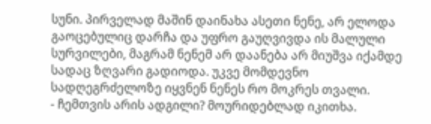სუნი. პირველად მაშინ დაინახა ასეთი ნენე, არ ელოდა გაოცებულიც დარჩა და უფრო გაუღვივდა ის მალული სურვილები, მაგრამ ნენემ არ დაანება არ მიუშვა იქამდე სადაც ზღვარი გადიოდა. უკვე მომდევნო სადღეგრძელოზე იყვნენ ნენეს რო მოკრეს თვალი.
- ჩემთვის არის ადგილი? მოურიდებლად იკითხა.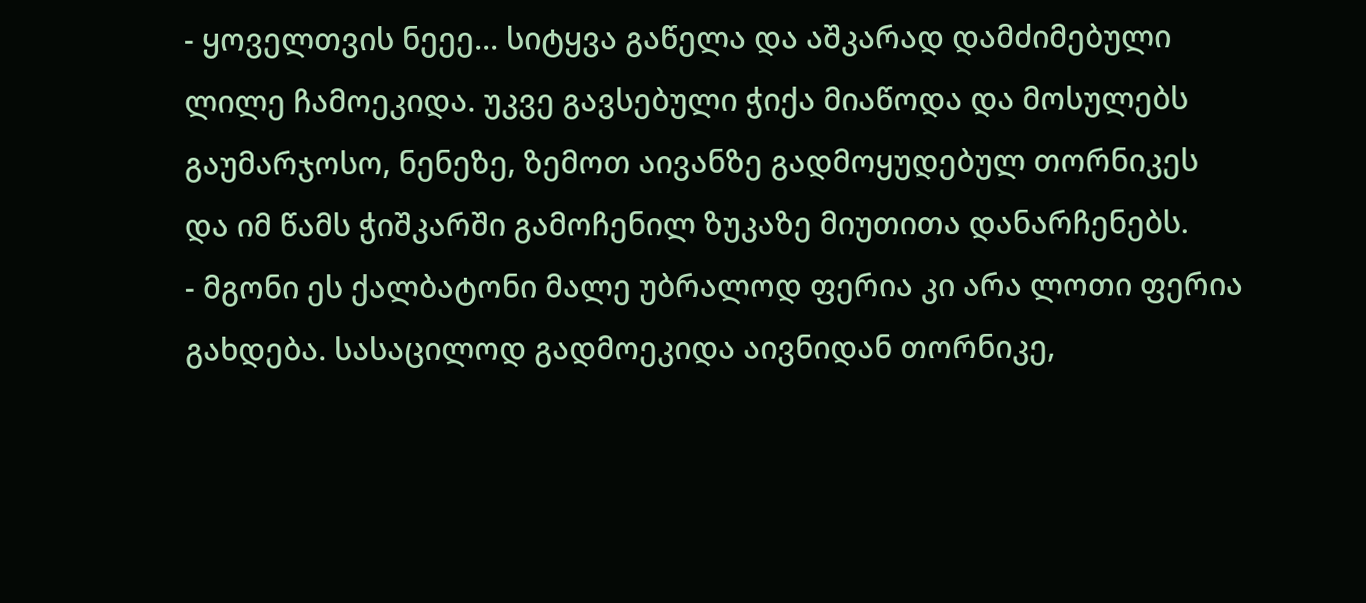- ყოველთვის ნეეე... სიტყვა გაწელა და აშკარად დამძიმებული ლილე ჩამოეკიდა. უკვე გავსებული ჭიქა მიაწოდა და მოსულებს გაუმარჯოსო, ნენეზე, ზემოთ აივანზე გადმოყუდებულ თორნიკეს და იმ წამს ჭიშკარში გამოჩენილ ზუკაზე მიუთითა დანარჩენებს.
- მგონი ეს ქალბატონი მალე უბრალოდ ფერია კი არა ლოთი ფერია გახდება. სასაცილოდ გადმოეკიდა აივნიდან თორნიკე,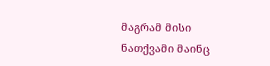მაგრამ მისი ნათქვამი მაინც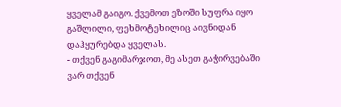ყველამ გაიგო. ქვემოთ ეზოში სუფრა იყო გაშლილი, ფეხმოტეხილიც აივნიდან დაჰყურებდა ყველას.
- თქვენ გაგიმარჯოთ, მე ასეთ გაჭირვებაში ვარ თქვენ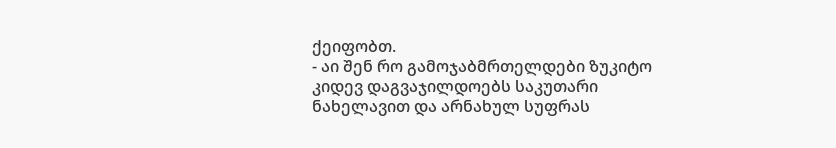ქეიფობთ.
- აი შენ რო გამოჯაბმრთელდები ზუკიტო კიდევ დაგვაჯილდოებს საკუთარი ნახელავით და არნახულ სუფრას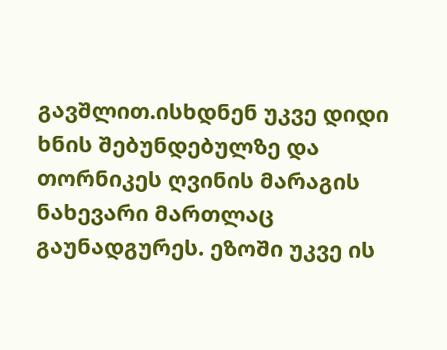გავშლით.ისხდნენ უკვე დიდი ხნის შებუნდებულზე და თორნიკეს ღვინის მარაგის ნახევარი მართლაც გაუნადგურეს. ეზოში უკვე ის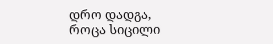დრო დადგა, როცა სიცილი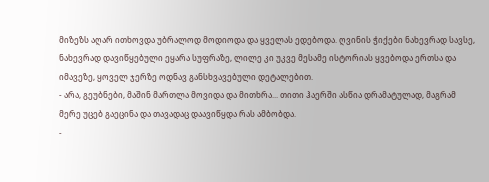მიზეზს აღარ ითხოვდა უბრალოდ მოდიოდა და ყველას ედებოდა. ღვინის ჭიქები ნახევრად სავსე, ნახევრად დავიწყებული ეყარა სუფრაზე, ლილე კი უკვე მესამე ისტორიას ყვებოდა ერთსა და იმავეზე, ყოველ ჯერზე ოდნავ განსხვავებული დეტალებით.
- არა, გეუბნები, მაშინ მართლა მოვიდა და მითხრა... თითი ჰაერში ასწია დრამატულად, მაგრამ მერე უცებ გაეცინა და თავადაც დაავიწყდა რას ამბობდა.
-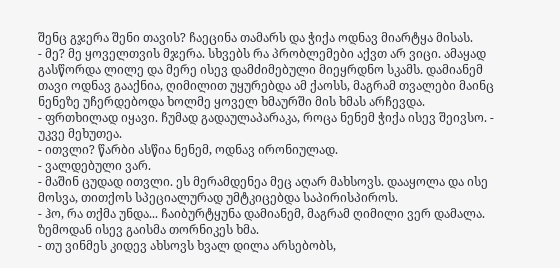შენც გჯერა შენი თავის? ჩაეცინა თამარს და ჭიქა ოდნავ მიარტყა მისას.
- მე? მე ყოველთვის მჯერა. სხვებს რა პრობლემები აქვთ არ ვიცი. ამაყად გასწორდა ლილე და მერე ისევ დამძიმებული მიეყრდნო სკამს. დამიანემ თავი ოდნავ გააქნია, ღიმილით უყურებდა ამ ქაოსს, მაგრამ თვალები მაინც ნენეზე უჩერდებოდა ხოლმე ყოველ ხმაურში მის ხმას არჩევდა.
- ფრთხილად იყავი. ჩუმად გადაულაპარაკა, როცა ნენემ ჭიქა ისევ შეივსო. - უკვე მეხუთეა.
- ითვლი? წარბი ასწია ნენემ, ოდნავ ირონიულად.
- ვალდებული ვარ.
- მაშინ ცუდად ითვლი. ეს მერამდენეა მეც აღარ მახსოვს. დააყოლა და ისე მოსვა, თითქოს სპეციალურად უმტკიცებდა საპირისპიროს.
- ჰო, რა თქმა უნდა... ჩაიბურტყუნა დამიანემ, მაგრამ ღიმილი ვერ დამალა. ზემოდან ისევ გაისმა თორნიკეს ხმა.
- თუ ვინმეს კიდევ ახსოვს ხვალ დილა არსებობს,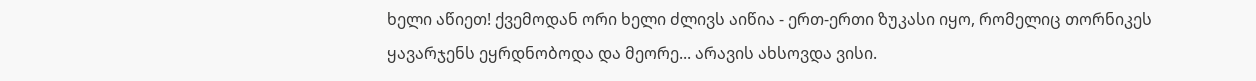ხელი აწიეთ! ქვემოდან ორი ხელი ძლივს აიწია - ერთ-ერთი ზუკასი იყო, რომელიც თორნიკეს ყავარჯენს ეყრდნობოდა და მეორე... არავის ახსოვდა ვისი.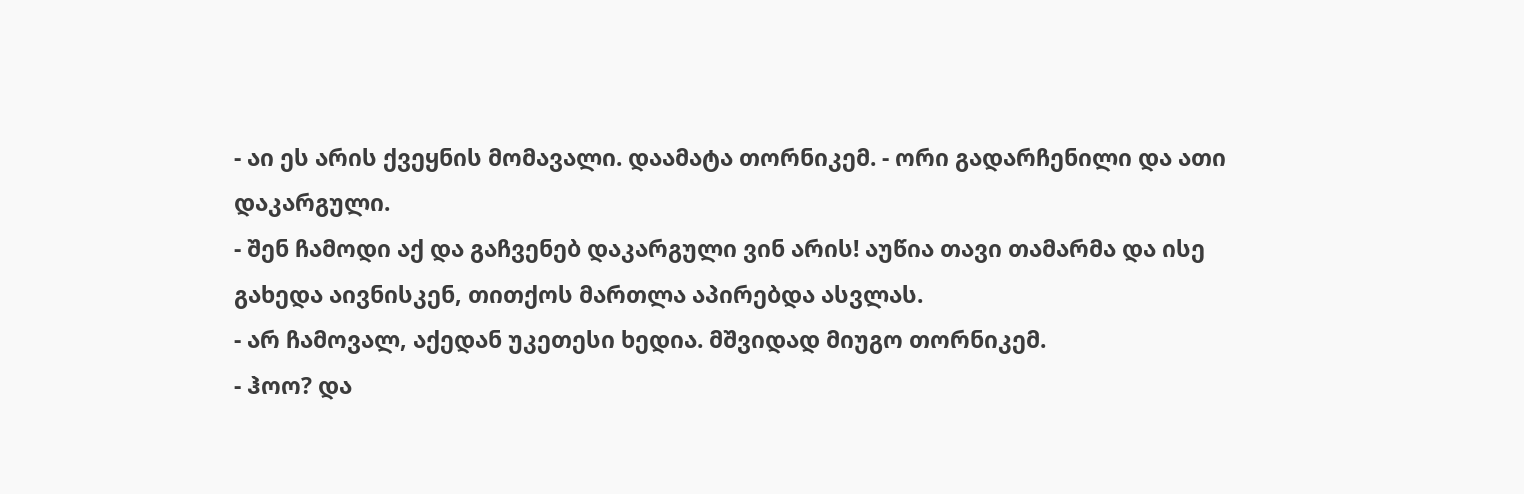- აი ეს არის ქვეყნის მომავალი. დაამატა თორნიკემ. - ორი გადარჩენილი და ათი დაკარგული.
- შენ ჩამოდი აქ და გაჩვენებ დაკარგული ვინ არის! აუწია თავი თამარმა და ისე გახედა აივნისკენ, თითქოს მართლა აპირებდა ასვლას.
- არ ჩამოვალ, აქედან უკეთესი ხედია. მშვიდად მიუგო თორნიკემ.
- ჰოო? და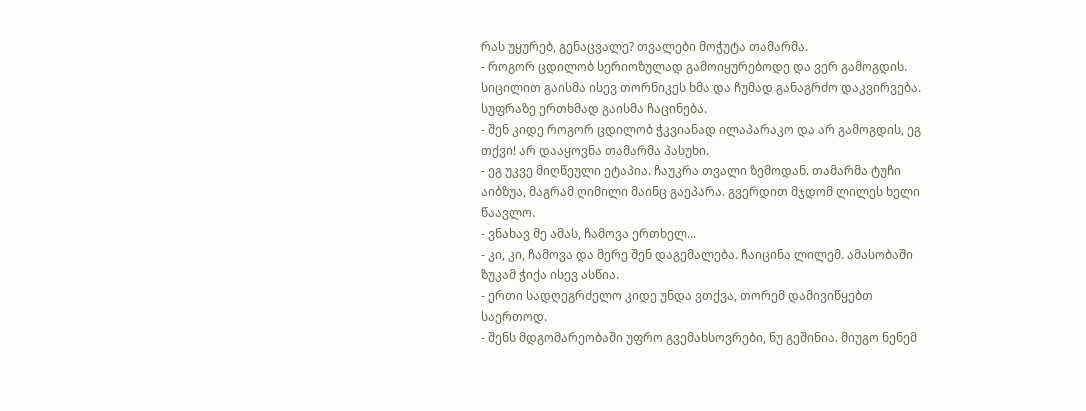რას უყურებ, გენაცვალე? თვალები მოჭუტა თამარმა.
- როგორ ცდილობ სერიოზულად გამოიყურებოდე და ვერ გამოგდის. სიცილით გაისმა ისევ თორნიკეს ხმა და ჩუმად განაგრძო დაკვირვება. სუფრაზე ერთხმად გაისმა ჩაცინება.
- შენ კიდე როგორ ცდილობ ჭკვიანად ილაპარაკო და არ გამოგდის, ეგ თქვი! არ დააყოვნა თამარმა პასუხი.
- ეგ უკვე მიღწეული ეტაპია. ჩაუკრა თვალი ზემოდან. თამარმა ტუჩი აიბზუა, მაგრამ ღიმილი მაინც გაეპარა. გვერდით მჯდომ ლილეს ხელი წაავლო.
- ვნახავ მე ამას, ჩამოვა ერთხელ...
- კი, კი, ჩამოვა და მერე შენ დაგემალება. ჩაიცინა ლილემ. ამასობაში ზუკამ ჭიქა ისევ ასწია.
- ერთი სადღეგრძელო კიდე უნდა ვთქვა, თორემ დამივიწყებთ საერთოდ.
- შენს მდგომარეობაში უფრო გვემახსოვრები, ნუ გეშინია. მიუგო ნენემ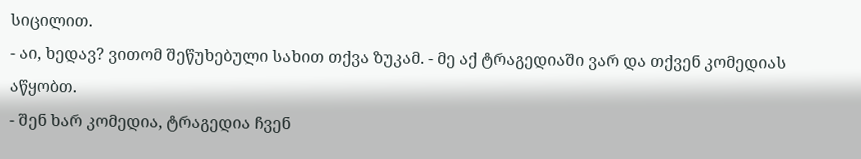სიცილით.
- აი, ხედავ? ვითომ შეწუხებული სახით თქვა ზუკამ. - მე აქ ტრაგედიაში ვარ და თქვენ კომედიას აწყობთ.
- შენ ხარ კომედია, ტრაგედია ჩვენ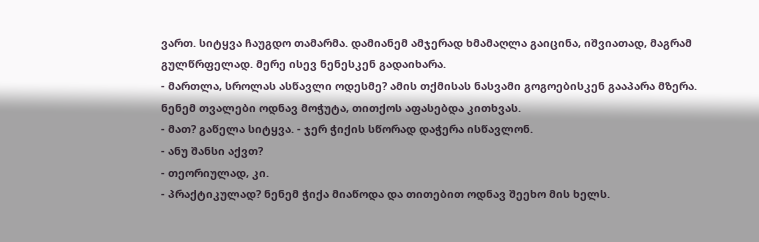ვართ. სიტყვა ჩაუგდო თამარმა. დამიანემ ამჯერად ხმამაღლა გაიცინა, იშვიათად, მაგრამ გულწრფელად. მერე ისევ ნენესკენ გადაიხარა.
- მართლა, სროლას ასწავლი ოდესმე? ამის თქმისას ნასვამი გოგოებისკენ გააპარა მზერა. ნენემ თვალები ოდნავ მოჭუტა, თითქოს აფასებდა კითხვას.
- მათ? გაწელა სიტყვა. - ჯერ ჭიქის სწორად დაჭერა ისწავლონ.
- ანუ შანსი აქვთ?
- თეორიულად, კი.
- პრაქტიკულად? ნენემ ჭიქა მიაწოდა და თითებით ოდნავ შეეხო მის ხელს.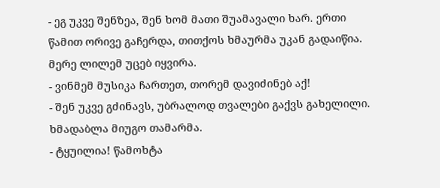- ეგ უკვე შენზეა, შენ ხომ მათი შუამავალი ხარ. ერთი წამით ორივე გაჩერდა, თითქოს ხმაურმა უკან გადაიწია. მერე ლილემ უცებ იყვირა.
- ვინმემ მუსიკა ჩართეთ, თორემ დავიძინებ აქ!
- შენ უკვე გძინავს, უბრალოდ თვალები გაქვს გახელილი. ხმადაბლა მიუგო თამარმა.
- ტყუილია! წამოხტა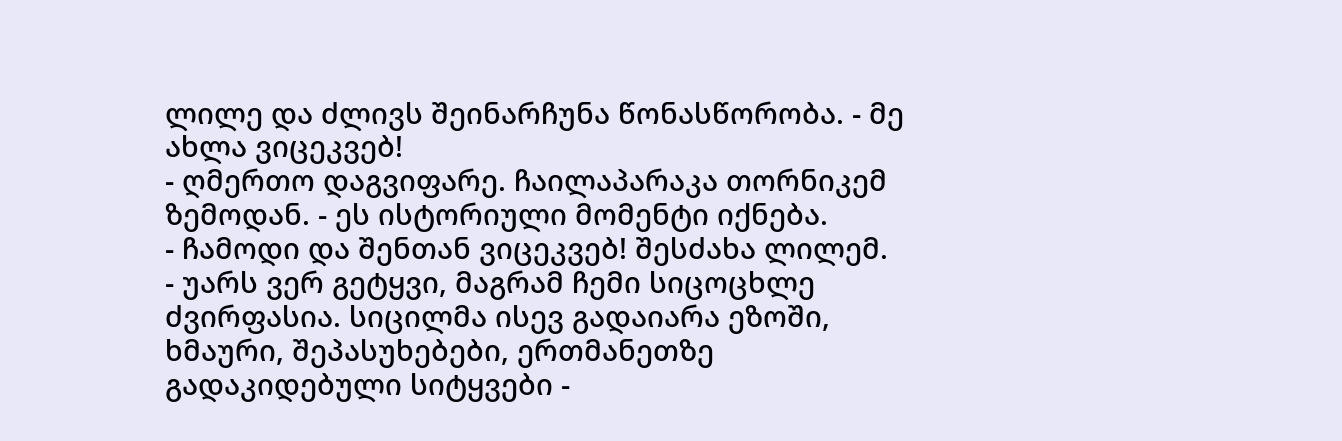ლილე და ძლივს შეინარჩუნა წონასწორობა. - მე ახლა ვიცეკვებ!
- ღმერთო დაგვიფარე. ჩაილაპარაკა თორნიკემ ზემოდან. - ეს ისტორიული მომენტი იქნება.
- ჩამოდი და შენთან ვიცეკვებ! შესძახა ლილემ.
- უარს ვერ გეტყვი, მაგრამ ჩემი სიცოცხლე ძვირფასია. სიცილმა ისევ გადაიარა ეზოში, ხმაური, შეპასუხებები, ერთმანეთზე გადაკიდებული სიტყვები -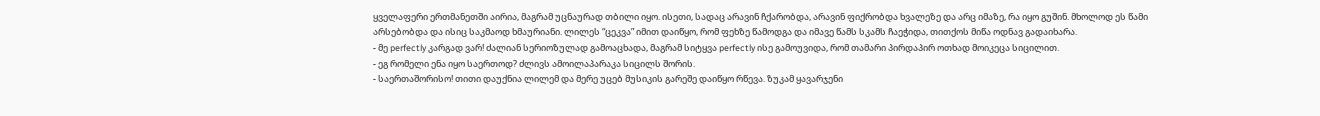ყველაფერი ერთმანეთში აირია, მაგრამ უცნაურად თბილი იყო. ისეთი, სადაც არავინ ჩქარობდა, არავინ ფიქრობდა ხვალეზე და არც იმაზე, რა იყო გუშინ. მხოლოდ ეს წამი არსებობდა და ისიც საკმაოდ ხმაურიანი. ლილეს “ცეკვა” იმით დაიწყო, რომ ფეხზე წამოდგა და იმავე წამს სკამს ჩაეჭიდა, თითქოს მიწა ოდნავ გადაიხარა.
- მე perfectly კარგად ვარ! ძალიან სერიოზულად გამოაცხადა, მაგრამ სიტყვა perfectly ისე გამოუვიდა, რომ თამარი პირდაპირ ოთხად მოიკეცა სიცილით.
- ეგ რომელი ენა იყო საერთოდ? ძლივს ამოილაპარაკა სიცილს შორის.
- საერთაშორისო! თითი დაუქნია ლილემ და მერე უცებ მუსიკის გარეშე დაიწყო რწევა. ზუკამ ყავარჯენი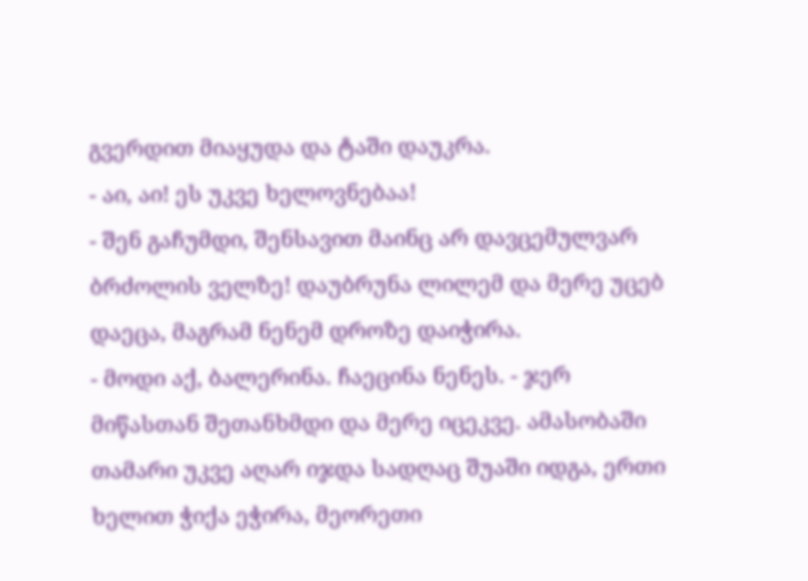გვერდით მიაყუდა და ტაში დაუკრა.
- აი, აი! ეს უკვე ხელოვნებაა!
- შენ გაჩუმდი, შენსავით მაინც არ დავცემულვარ ბრძოლის ველზე! დაუბრუნა ლილემ და მერე უცებ დაეცა, მაგრამ ნენემ დროზე დაიჭირა.
- მოდი აქ, ბალერინა. ჩაეცინა ნენეს. - ჯერ მიწასთან შეთანხმდი და მერე იცეკვე. ამასობაში თამარი უკვე აღარ იჯდა სადღაც შუაში იდგა, ერთი ხელით ჭიქა ეჭირა, მეორეთი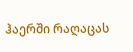ჰაერში რაღაცას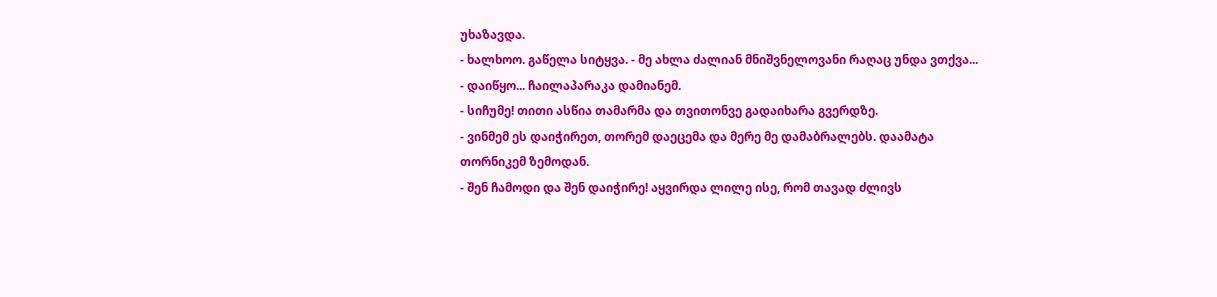უხაზავდა.
- ხალხოო. გაწელა სიტყვა. - მე ახლა ძალიან მნიშვნელოვანი რაღაც უნდა ვთქვა...
- დაიწყო... ჩაილაპარაკა დამიანემ.
- სიჩუმე! თითი ასწია თამარმა და თვითონვე გადაიხარა გვერდზე.
- ვინმემ ეს დაიჭირეთ, თორემ დაეცემა და მერე მე დამაბრალებს. დაამატა თორნიკემ ზემოდან.
- შენ ჩამოდი და შენ დაიჭირე! აყვირდა ლილე ისე, რომ თავად ძლივს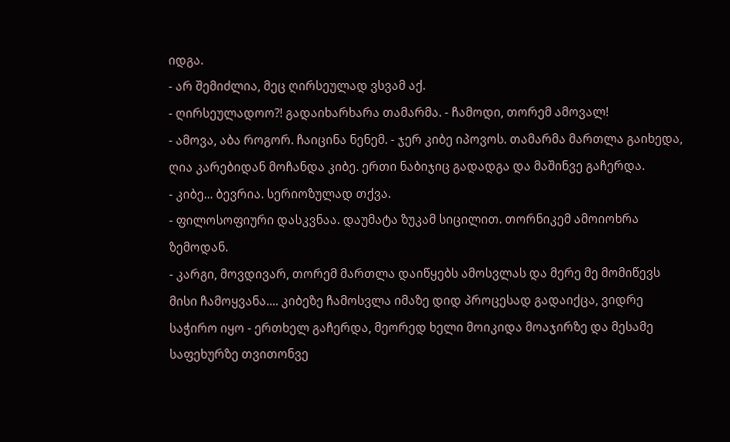იდგა.
- არ შემიძლია, მეც ღირსეულად ვსვამ აქ.
- ღირსეულადოო?! გადაიხარხარა თამარმა. - ჩამოდი, თორემ ამოვალ!
- ამოვა, აბა როგორ. ჩაიცინა ნენემ. - ჯერ კიბე იპოვოს. თამარმა მართლა გაიხედა, ღია კარებიდან მოჩანდა კიბე. ერთი ნაბიჯიც გადადგა და მაშინვე გაჩერდა.
- კიბე... ბევრია. სერიოზულად თქვა.
- ფილოსოფიური დასკვნაა. დაუმატა ზუკამ სიცილით. თორნიკემ ამოიოხრა ზემოდან.
- კარგი, მოვდივარ, თორემ მართლა დაიწყებს ამოსვლას და მერე მე მომიწევს მისი ჩამოყვანა.... კიბეზე ჩამოსვლა იმაზე დიდ პროცესად გადაიქცა, ვიდრე საჭირო იყო - ერთხელ გაჩერდა, მეორედ ხელი მოიკიდა მოაჯირზე და მესამე საფეხურზე თვითონვე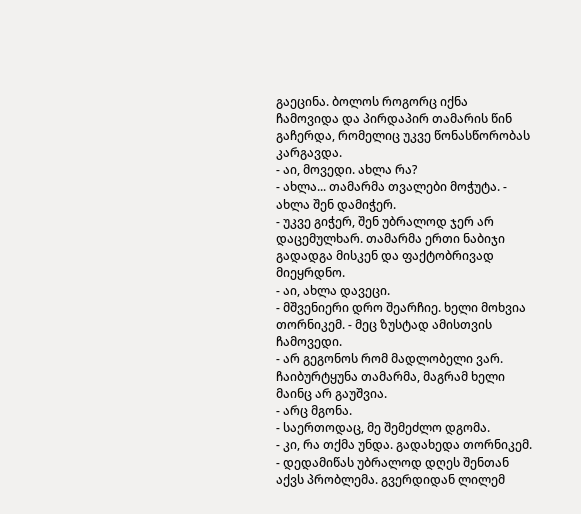გაეცინა. ბოლოს როგორც იქნა ჩამოვიდა და პირდაპირ თამარის წინ გაჩერდა, რომელიც უკვე წონასწორობას კარგავდა.
- აი, მოვედი. ახლა რა?
- ახლა... თამარმა თვალები მოჭუტა. - ახლა შენ დამიჭერ.
- უკვე გიჭერ, შენ უბრალოდ ჯერ არ დაცემულხარ. თამარმა ერთი ნაბიჯი გადადგა მისკენ და ფაქტობრივად მიეყრდნო.
- აი, ახლა დავეცი.
- მშვენიერი დრო შეარჩიე. ხელი მოხვია თორნიკემ. - მეც ზუსტად ამისთვის ჩამოვედი.
- არ გეგონოს რომ მადლობელი ვარ. ჩაიბურტყუნა თამარმა, მაგრამ ხელი მაინც არ გაუშვია.
- არც მგონა.
- საერთოდაც, მე შემეძლო დგომა.
- კი, რა თქმა უნდა. გადახედა თორნიკემ. - დედამიწას უბრალოდ დღეს შენთან აქვს პრობლემა. გვერდიდან ლილემ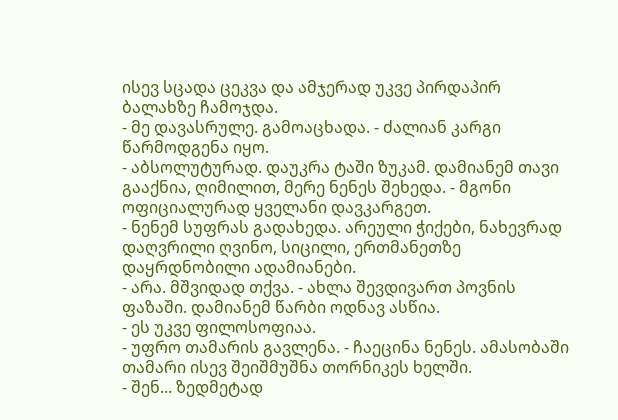ისევ სცადა ცეკვა და ამჯერად უკვე პირდაპირ ბალახზე ჩამოჯდა.
- მე დავასრულე. გამოაცხადა. - ძალიან კარგი წარმოდგენა იყო.
- აბსოლუტურად. დაუკრა ტაში ზუკამ. დამიანემ თავი გააქნია, ღიმილით, მერე ნენეს შეხედა. - მგონი ოფიციალურად ყველანი დავკარგეთ.
- ნენემ სუფრას გადახედა. არეული ჭიქები, ნახევრად დაღვრილი ღვინო, სიცილი, ერთმანეთზე დაყრდნობილი ადამიანები.
- არა. მშვიდად თქვა. - ახლა შევდივართ პოვნის ფაზაში. დამიანემ წარბი ოდნავ ასწია.
- ეს უკვე ფილოსოფიაა.
- უფრო თამარის გავლენა. - ჩაეცინა ნენეს. ამასობაში თამარი ისევ შეიშმუშნა თორნიკეს ხელში.
- შენ... ზედმეტად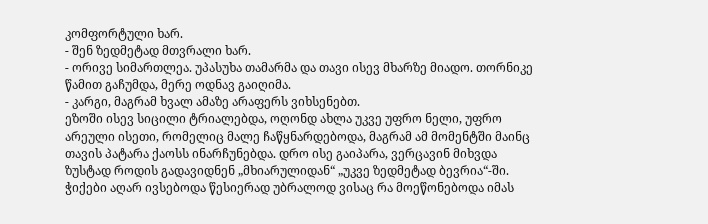კომფორტული ხარ.
- შენ ზედმეტად მთვრალი ხარ.
- ორივე სიმართლეა. უპასუხა თამარმა და თავი ისევ მხარზე მიადო. თორნიკე წამით გაჩუმდა, მერე ოდნავ გაიღიმა.
- კარგი, მაგრამ ხვალ ამაზე არაფერს ვიხსენებთ.
ეზოში ისევ სიცილი ტრიალებდა, ოღონდ ახლა უკვე უფრო ნელი, უფრო არეული ისეთი, რომელიც მალე ჩაწყნარდებოდა, მაგრამ ამ მომენტში მაინც თავის პატარა ქაოსს ინარჩუნებდა. დრო ისე გაიპარა, ვერცავინ მიხვდა ზუსტად როდის გადავიდნენ „მხიარულიდან“ „უკვე ზედმეტად ბევრია“-ში. ჭიქები აღარ ივსებოდა წესიერად უბრალოდ ვისაც რა მოეწონებოდა იმას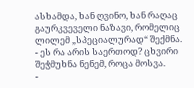ასხამდა, ხან ღვინო, ხან რაღაც გაურკვეველი ნაზავი, რომელიც ლილემ „სპეციალურად“ შექმნა.
- ეს რა არის საერთოდ? ცხვირი შეჭმუხნა ნენემ, როცა მოსვა.
-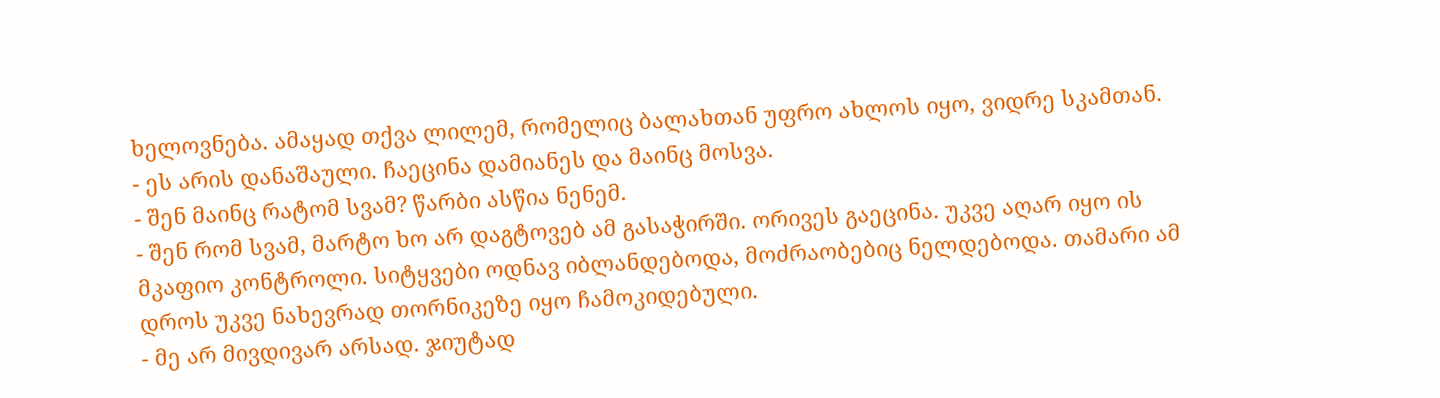ხელოვნება. ამაყად თქვა ლილემ, რომელიც ბალახთან უფრო ახლოს იყო, ვიდრე სკამთან.
- ეს არის დანაშაული. ჩაეცინა დამიანეს და მაინც მოსვა.
- შენ მაინც რატომ სვამ? წარბი ასწია ნენემ.
- შენ რომ სვამ, მარტო ხო არ დაგტოვებ ამ გასაჭირში. ორივეს გაეცინა. უკვე აღარ იყო ის მკაფიო კონტროლი. სიტყვები ოდნავ იბლანდებოდა, მოძრაობებიც ნელდებოდა. თამარი ამ დროს უკვე ნახევრად თორნიკეზე იყო ჩამოკიდებული.
- მე არ მივდივარ არსად. ჯიუტად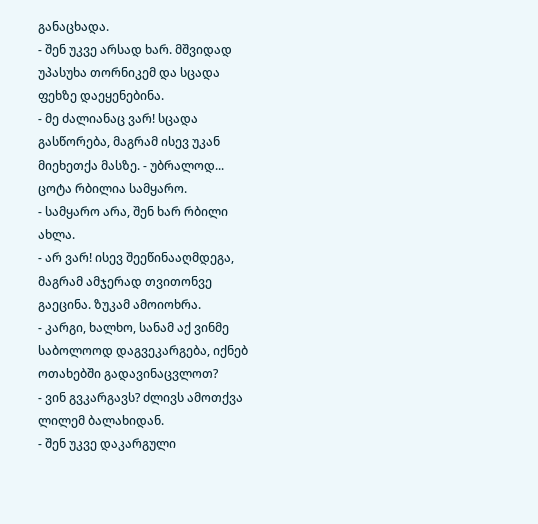განაცხადა.
- შენ უკვე არსად ხარ. მშვიდად უპასუხა თორნიკემ და სცადა ფეხზე დაეყენებინა.
- მე ძალიანაც ვარ! სცადა გასწორება, მაგრამ ისევ უკან მიეხეთქა მასზე. - უბრალოდ... ცოტა რბილია სამყარო.
- სამყარო არა, შენ ხარ რბილი ახლა.
- არ ვარ! ისევ შეეწინააღმდეგა, მაგრამ ამჯერად თვითონვე გაეცინა. ზუკამ ამოიოხრა.
- კარგი, ხალხო, სანამ აქ ვინმე საბოლოოდ დაგვეკარგება, იქნებ ოთახებში გადავინაცვლოთ?
- ვინ გვკარგავს? ძლივს ამოთქვა ლილემ ბალახიდან.
- შენ უკვე დაკარგული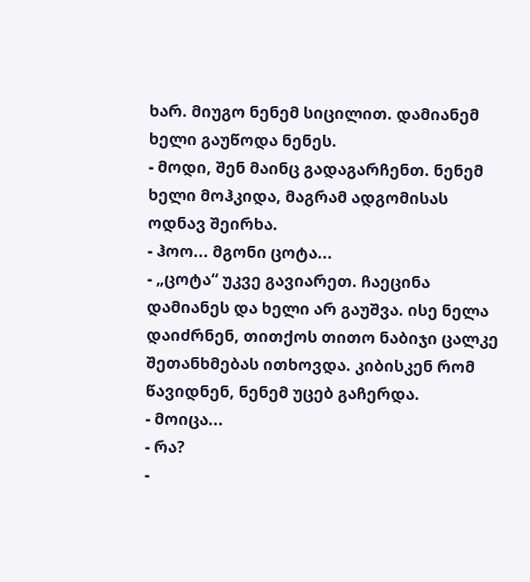ხარ. მიუგო ნენემ სიცილით. დამიანემ ხელი გაუწოდა ნენეს.
- მოდი, შენ მაინც გადაგარჩენთ. ნენემ ხელი მოჰკიდა, მაგრამ ადგომისას ოდნავ შეირხა.
- ჰოო... მგონი ცოტა...
- „ცოტა“ უკვე გავიარეთ. ჩაეცინა დამიანეს და ხელი არ გაუშვა. ისე ნელა დაიძრნენ, თითქოს თითო ნაბიჯი ცალკე შეთანხმებას ითხოვდა. კიბისკენ რომ წავიდნენ, ნენემ უცებ გაჩერდა.
- მოიცა...
- რა?
-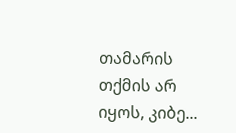თამარის თქმის არ იყოს, კიბე...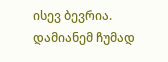ისევ ბევრია. დამიანემ ჩუმად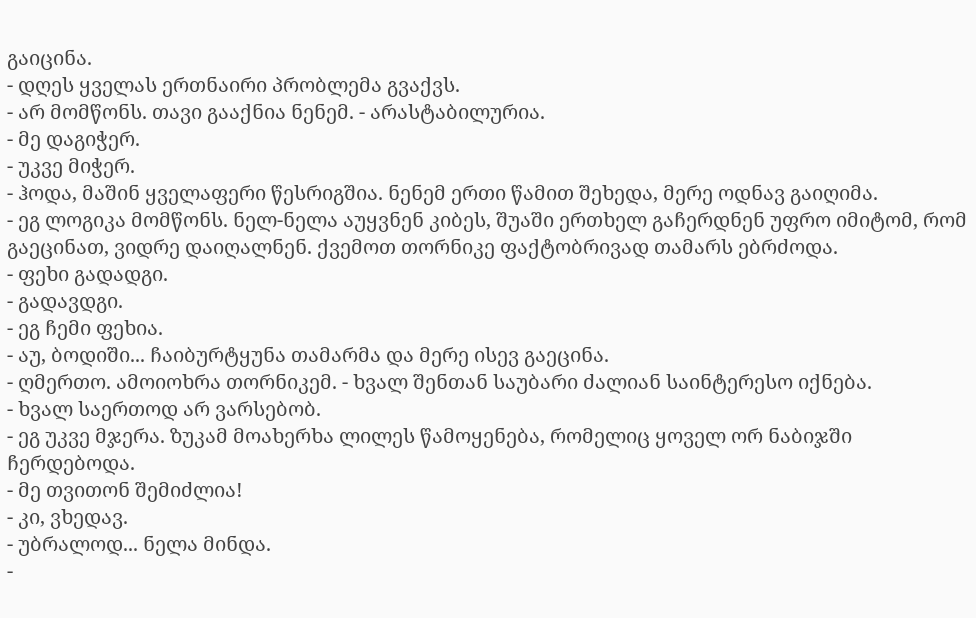გაიცინა.
- დღეს ყველას ერთნაირი პრობლემა გვაქვს.
- არ მომწონს. თავი გააქნია ნენემ. - არასტაბილურია.
- მე დაგიჭერ.
- უკვე მიჭერ.
- ჰოდა, მაშინ ყველაფერი წესრიგშია. ნენემ ერთი წამით შეხედა, მერე ოდნავ გაიღიმა.
- ეგ ლოგიკა მომწონს. ნელ-ნელა აუყვნენ კიბეს, შუაში ერთხელ გაჩერდნენ უფრო იმიტომ, რომ გაეცინათ, ვიდრე დაიღალნენ. ქვემოთ თორნიკე ფაქტობრივად თამარს ებრძოდა.
- ფეხი გადადგი.
- გადავდგი.
- ეგ ჩემი ფეხია.
- აუ, ბოდიში... ჩაიბურტყუნა თამარმა და მერე ისევ გაეცინა.
- ღმერთო. ამოიოხრა თორნიკემ. - ხვალ შენთან საუბარი ძალიან საინტერესო იქნება.
- ხვალ საერთოდ არ ვარსებობ.
- ეგ უკვე მჯერა. ზუკამ მოახერხა ლილეს წამოყენება, რომელიც ყოველ ორ ნაბიჯში ჩერდებოდა.
- მე თვითონ შემიძლია!
- კი, ვხედავ.
- უბრალოდ... ნელა მინდა.
-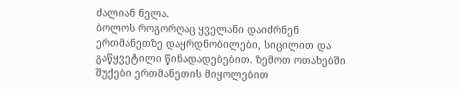ძალიან ნელა.
ბოლოს როგორღაც ყველანი დაიძრნენ ერთმანეთზე დაყრდნობილები, სიცილით და გაწყვეტილი წინადადებებით. ზემოთ ოთახებში შუქები ერთმანეთის მიყოლებით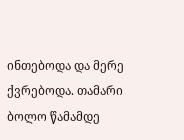ინთებოდა და მერე ქვრებოდა. თამარი ბოლო წამამდე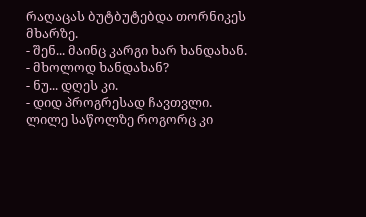რაღაცას ბუტბუტებდა თორნიკეს მხარზე.
- შენ... მაინც კარგი ხარ ხანდახან.
- მხოლოდ ხანდახან?
- ნუ... დღეს კი.
- დიდ პროგრესად ჩავთვლი.
ლილე საწოლზე როგორც კი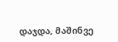დაჯდა, მაშინვე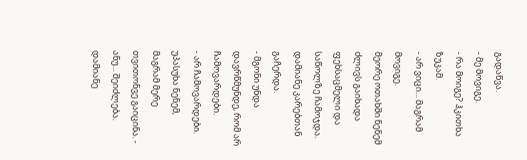გადაწვა.
- მე მოვიგე.
- რა მოიგე? ჰკითხა ზუკამ.
- არ ვიცი... მაგრამ მოვიგე.
მეორე ოთახში ნენემ ძლივს გაიხადა ფეხსაცმელი და საწოლზე ჩამოჯდა. დამიანე კარებთან გაჩერდა.
- მგონი უნდა დავრწმუნდე, რომ არ ჩამოვარდები.
- არ ჩამოვარდები. უპასუხა ნენემ, მაგრამ მერე თვითონვე გაიცინა. - ანუ... შეიძლება. დამიანე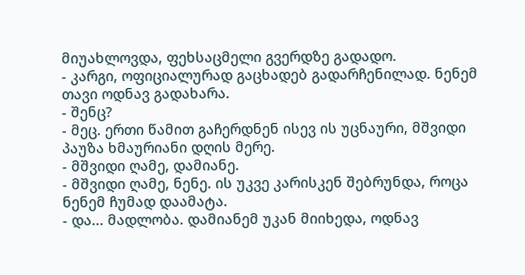მიუახლოვდა, ფეხსაცმელი გვერდზე გადადო.
- კარგი, ოფიციალურად გაცხადებ გადარჩენილად. ნენემ თავი ოდნავ გადახარა.
- შენც?
- მეც. ერთი წამით გაჩერდნენ ისევ ის უცნაური, მშვიდი პაუზა ხმაურიანი დღის მერე.
- მშვიდი ღამე, დამიანე.
- მშვიდი ღამე, ნენე. ის უკვე კარისკენ შებრუნდა, როცა ნენემ ჩუმად დაამატა.
- და... მადლობა. დამიანემ უკან მიიხედა, ოდნავ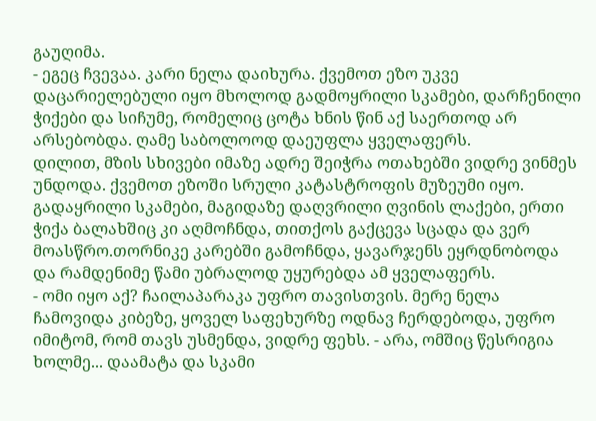გაუღიმა.
- ეგეც ჩვევაა. კარი ნელა დაიხურა. ქვემოთ ეზო უკვე დაცარიელებული იყო მხოლოდ გადმოყრილი სკამები, დარჩენილი ჭიქები და სიჩუმე, რომელიც ცოტა ხნის წინ აქ საერთოდ არ არსებობდა. ღამე საბოლოოდ დაეუფლა ყველაფერს.
დილით, მზის სხივები იმაზე ადრე შეიჭრა ოთახებში ვიდრე ვინმეს უნდოდა. ქვემოთ ეზოში სრული კატასტროფის მუზეუმი იყო. გადაყრილი სკამები, მაგიდაზე დაღვრილი ღვინის ლაქები, ერთი ჭიქა ბალახშიც კი აღმოჩნდა, თითქოს გაქცევა სცადა და ვერ მოასწრო.თორნიკე კარებში გამოჩნდა, ყავარჯენს ეყრდნობოდა და რამდენიმე წამი უბრალოდ უყურებდა ამ ყველაფერს.
- ომი იყო აქ? ჩაილაპარაკა უფრო თავისთვის. მერე ნელა ჩამოვიდა კიბეზე, ყოველ საფეხურზე ოდნავ ჩერდებოდა, უფრო იმიტომ, რომ თავს უსმენდა, ვიდრე ფეხს. - არა, ომშიც წესრიგია ხოლმე... დაამატა და სკამი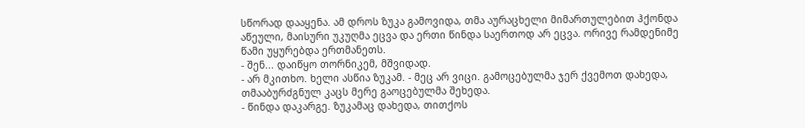სწორად დააყენა. ამ დროს ზუკა გამოვიდა, თმა აურაცხელი მიმართულებით ჰქონდა აწეული, მაისური უკუღმა ეცვა და ერთი წინდა საერთოდ არ ეცვა. ორივე რამდენიმე წამი უყურებდა ერთმანეთს.
- შენ... დაიწყო თორნიკემ, მშვიდად.
- არ მკითხო. ხელი ასწია ზუკამ. - მეც არ ვიცი. გამოცებულმა ჯერ ქვემოთ დახედა, თმააბურძგნულ კაცს მერე გაოცებულმა შეხედა.
- წინდა დაკარგე. ზუკამაც დახედა, თითქოს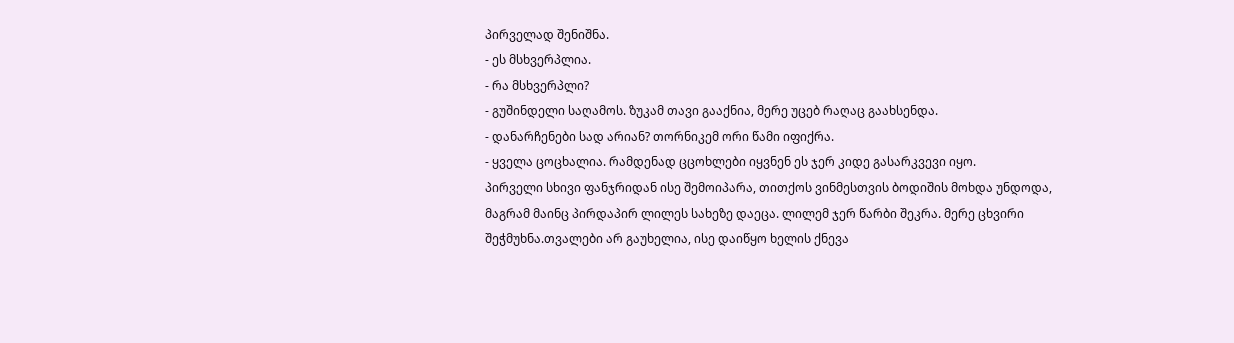პირველად შენიშნა.
- ეს მსხვერპლია.
- რა მსხვერპლი?
- გუშინდელი საღამოს. ზუკამ თავი გააქნია, მერე უცებ რაღაც გაახსენდა.
- დანარჩენები სად არიან? თორნიკემ ორი წამი იფიქრა.
- ყველა ცოცხალია. რამდენად ცცოხლები იყვნენ ეს ჯერ კიდე გასარკვევი იყო.
პირველი სხივი ფანჯრიდან ისე შემოიპარა, თითქოს ვინმესთვის ბოდიშის მოხდა უნდოდა, მაგრამ მაინც პირდაპირ ლილეს სახეზე დაეცა. ლილემ ჯერ წარბი შეკრა. მერე ცხვირი შეჭმუხნა.თვალები არ გაუხელია, ისე დაიწყო ხელის ქნევა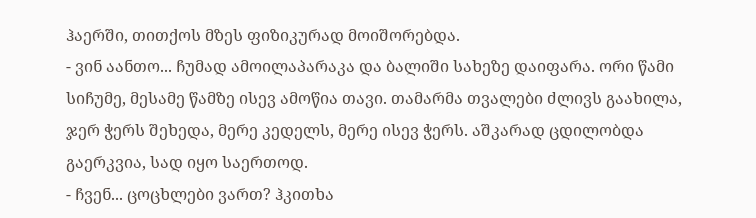ჰაერში, თითქოს მზეს ფიზიკურად მოიშორებდა.
- ვინ აანთო... ჩუმად ამოილაპარაკა და ბალიში სახეზე დაიფარა. ორი წამი სიჩუმე, მესამე წამზე ისევ ამოწია თავი. თამარმა თვალები ძლივს გაახილა, ჯერ ჭერს შეხედა, მერე კედელს, მერე ისევ ჭერს. აშკარად ცდილობდა გაერკვია, სად იყო საერთოდ.
- ჩვენ... ცოცხლები ვართ? ჰკითხა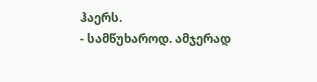ჰაერს.
- სამწუხაროდ. ამჯერად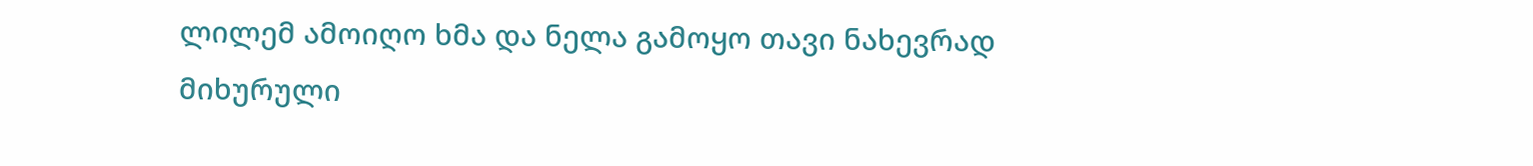ლილემ ამოიღო ხმა და ნელა გამოყო თავი ნახევრად მიხურული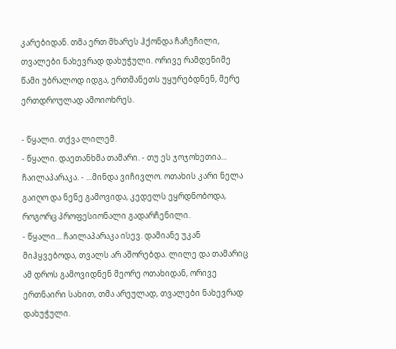კარებიდან. თმა ერთ მხარეს ჰქონდა ჩაჩეჩილი, თვალები ნახევრად დახუჭული. ორივე რამდენიმე წამი უბრალოდ იდგა, ერთმანეთს უყურებდნენ, მერე ერთდროულად ამოიოხრეს.

- წყალი. თქვა ლილემ.
- წყალი. დაეთანხმა თამარი. - თუ ეს ჯოჯოხეთია... ჩაილაპარაკა. - ...მინდა ვიჩივლო. ოთახის კარი ნელა გაიღო და ნენე გამოვიდა, კედელს ეყრდნობოდა, როგორც პროფესიონალი გადარჩენილი.
- წყალი... ჩაილაპარაკა ისევ. დამიანე უკან მიჰყვებოდა, თვალს არ აშორებდა. ლილე და თამარიც ამ დროს გამოვიდნენ მეორე ოთახიდან, ორივე ერთნაირი სახით, თმა არეულად, თვალები ნახევრად დახუჭული.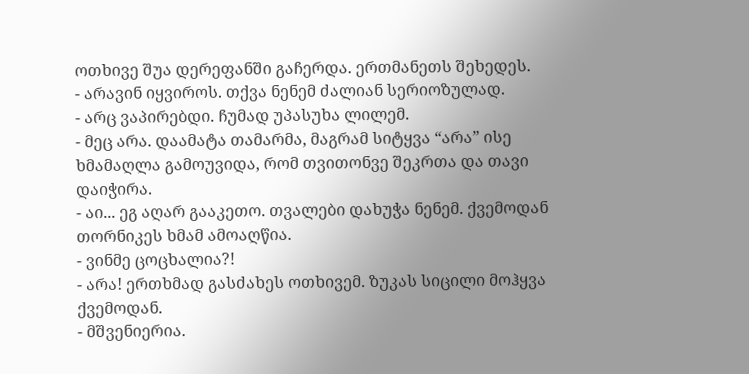ოთხივე შუა დერეფანში გაჩერდა. ერთმანეთს შეხედეს.
- არავინ იყვიროს. თქვა ნენემ ძალიან სერიოზულად.
- არც ვაპირებდი. ჩუმად უპასუხა ლილემ.
- მეც არა. დაამატა თამარმა, მაგრამ სიტყვა “არა” ისე ხმამაღლა გამოუვიდა, რომ თვითონვე შეკრთა და თავი დაიჭირა.
- აი... ეგ აღარ გააკეთო. თვალები დახუჭა ნენემ. ქვემოდან თორნიკეს ხმამ ამოაღწია.
- ვინმე ცოცხალია?!
- არა! ერთხმად გასძახეს ოთხივემ. ზუკას სიცილი მოჰყვა ქვემოდან.
- მშვენიერია.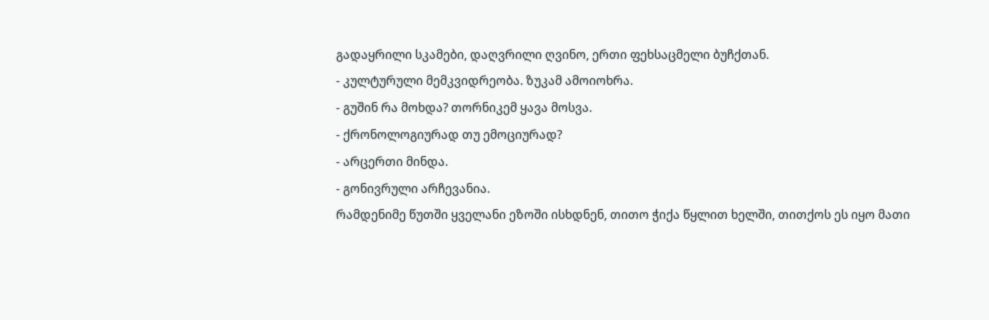გადაყრილი სკამები, დაღვრილი ღვინო, ერთი ფეხსაცმელი ბუჩქთან.
- კულტურული მემკვიდრეობა. ზუკამ ამოიოხრა.
- გუშინ რა მოხდა? თორნიკემ ყავა მოსვა.
- ქრონოლოგიურად თუ ემოციურად?
- არცერთი მინდა.
- გონივრული არჩევანია.
რამდენიმე წუთში ყველანი ეზოში ისხდნენ, თითო ჭიქა წყლით ხელში, თითქოს ეს იყო მათი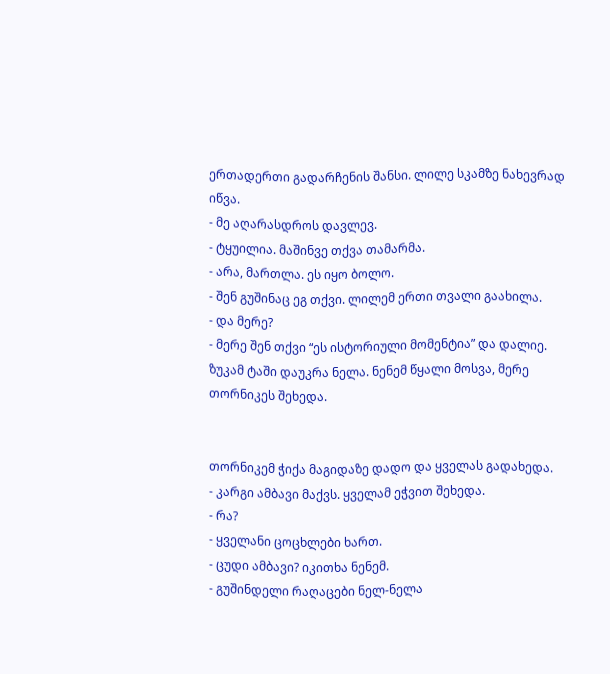ერთადერთი გადარჩენის შანსი. ლილე სკამზე ნახევრად იწვა.
- მე აღარასდროს დავლევ.
- ტყუილია. მაშინვე თქვა თამარმა.
- არა, მართლა. ეს იყო ბოლო.
- შენ გუშინაც ეგ თქვი. ლილემ ერთი თვალი გაახილა.
- და მერე?
- მერე შენ თქვი “ეს ისტორიული მომენტია” და დალიე. ზუკამ ტაში დაუკრა ნელა. ნენემ წყალი მოსვა, მერე თორნიკეს შეხედა.


თორნიკემ ჭიქა მაგიდაზე დადო და ყველას გადახედა.
- კარგი ამბავი მაქვს. ყველამ ეჭვით შეხედა.
- რა?
- ყველანი ცოცხლები ხართ.
- ცუდი ამბავი? იკითხა ნენემ.
- გუშინდელი რაღაცები ნელ-ნელა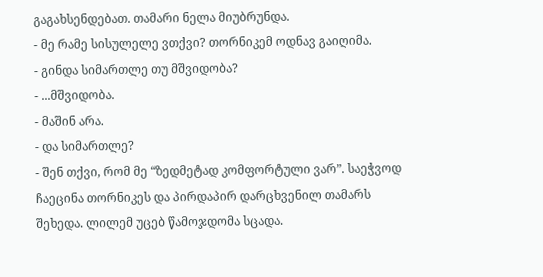გაგახსენდებათ. თამარი ნელა მიუბრუნდა.
- მე რამე სისულელე ვთქვი? თორნიკემ ოდნავ გაიღიმა.
- გინდა სიმართლე თუ მშვიდობა?
- ...მშვიდობა.
- მაშინ არა.
- და სიმართლე?
- შენ თქვი, რომ მე “ზედმეტად კომფორტული ვარ”. საეჭვოდ ჩაეცინა თორნიკეს და პირდაპირ დარცხვენილ თამარს შეხედა. ლილემ უცებ წამოჯდომა სცადა.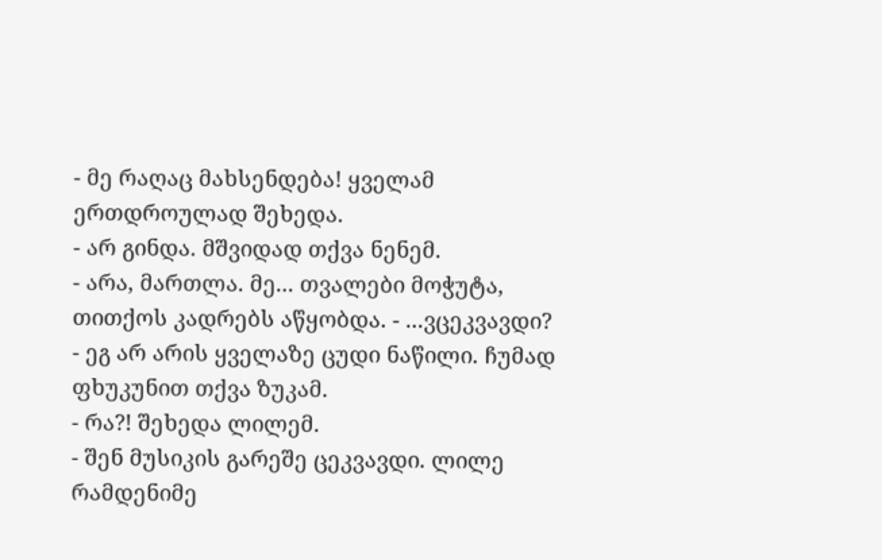- მე რაღაც მახსენდება! ყველამ ერთდროულად შეხედა.
- არ გინდა. მშვიდად თქვა ნენემ.
- არა, მართლა. მე... თვალები მოჭუტა, თითქოს კადრებს აწყობდა. - ...ვცეკვავდი?
- ეგ არ არის ყველაზე ცუდი ნაწილი. ჩუმად ფხუკუნით თქვა ზუკამ.
- რა?! შეხედა ლილემ.
- შენ მუსიკის გარეშე ცეკვავდი. ლილე რამდენიმე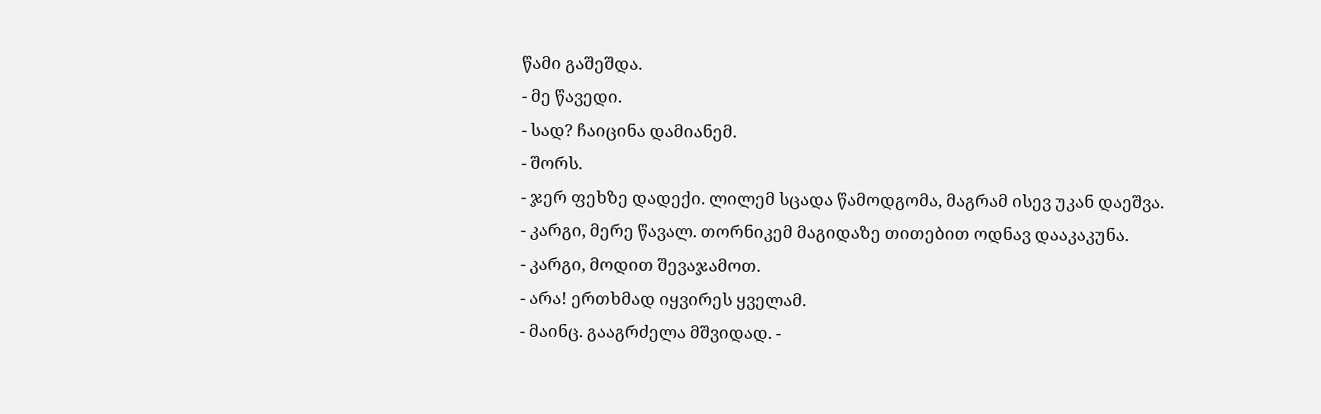წამი გაშეშდა.
- მე წავედი.
- სად? ჩაიცინა დამიანემ.
- შორს.
- ჯერ ფეხზე დადექი. ლილემ სცადა წამოდგომა, მაგრამ ისევ უკან დაეშვა.
- კარგი, მერე წავალ. თორნიკემ მაგიდაზე თითებით ოდნავ დააკაკუნა.
- კარგი, მოდით შევაჯამოთ.
- არა! ერთხმად იყვირეს ყველამ.
- მაინც. გააგრძელა მშვიდად. -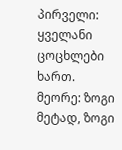პირველი: ყველანი ცოცხლები ხართ. მეორე: ზოგი მეტად, ზოგი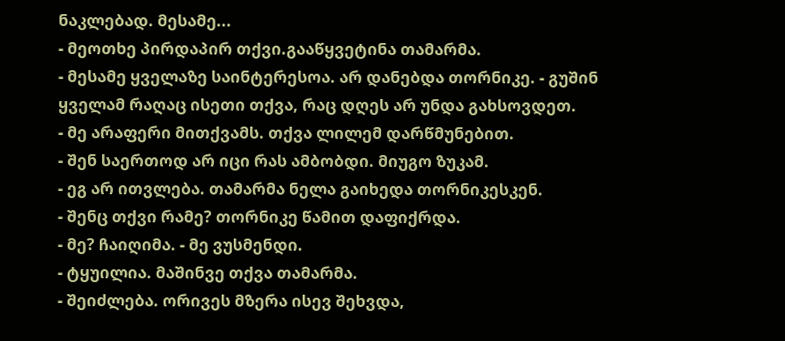ნაკლებად. მესამე...
- მეოთხე პირდაპირ თქვი.გააწყვეტინა თამარმა.
- მესამე ყველაზე საინტერესოა. არ დანებდა თორნიკე. - გუშინ ყველამ რაღაც ისეთი თქვა, რაც დღეს არ უნდა გახსოვდეთ.
- მე არაფერი მითქვამს. თქვა ლილემ დარწმუნებით.
- შენ საერთოდ არ იცი რას ამბობდი. მიუგო ზუკამ.
- ეგ არ ითვლება. თამარმა ნელა გაიხედა თორნიკესკენ.
- შენც თქვი რამე? თორნიკე წამით დაფიქრდა.
- მე? ჩაიღიმა. - მე ვუსმენდი.
- ტყუილია. მაშინვე თქვა თამარმა.
- შეიძლება. ორივეს მზერა ისევ შეხვდა,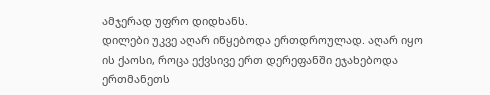ამჯერად უფრო დიდხანს.
დილები უკვე აღარ იწყებოდა ერთდროულად. აღარ იყო ის ქაოსი, როცა ექვსივე ერთ დერეფანში ეჯახებოდა ერთმანეთს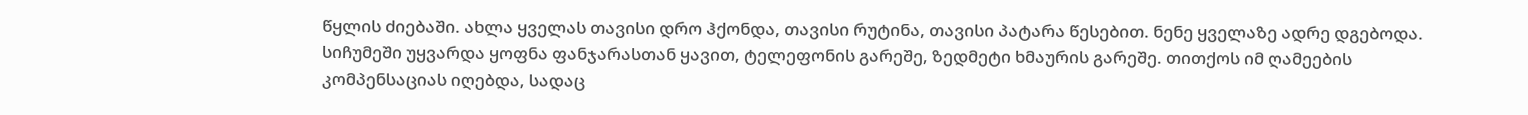წყლის ძიებაში. ახლა ყველას თავისი დრო ჰქონდა, თავისი რუტინა, თავისი პატარა წესებით. ნენე ყველაზე ადრე დგებოდა. სიჩუმეში უყვარდა ყოფნა ფანჯარასთან ყავით, ტელეფონის გარეშე, ზედმეტი ხმაურის გარეშე. თითქოს იმ ღამეების კომპენსაციას იღებდა, სადაც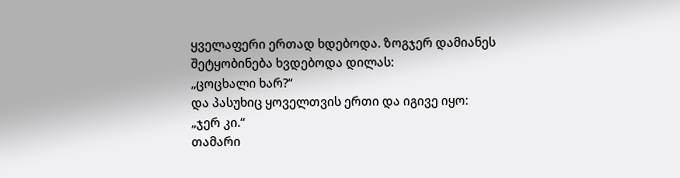ყველაფერი ერთად ხდებოდა. ზოგჯერ დამიანეს შეტყობინება ხვდებოდა დილას:
„ცოცხალი ხარ?“
და პასუხიც ყოველთვის ერთი და იგივე იყო:
„ჯერ კი.“
თამარი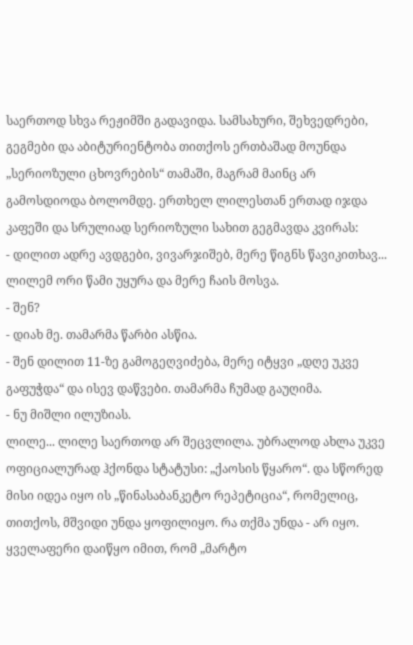საერთოდ სხვა რეჟიმში გადავიდა. სამსახური, შეხვედრები, გეგმები და აბიტურიენტობა თითქოს ერთბაშად მოუნდა „სერიოზული ცხოვრების“ თამაში, მაგრამ მაინც არ გამოსდიოდა ბოლომდე. ერთხელ ლილესთან ერთად იჯდა კაფეში და სრულიად სერიოზული სახით გეგმავდა კვირას:
- დილით ადრე ავდგები, ვივარჯიშებ, მერე წიგნს წავიკითხავ... ლილემ ორი წამი უყურა და მერე ჩაის მოსვა.
- შენ?
- დიახ მე. თამარმა წარბი ასწია.
- შენ დილით 11-ზე გამოგეღვიძება, მერე იტყვი „დღე უკვე გაფუჭდა“ და ისევ დაწვები. თამარმა ჩუმად გაუღიმა.
- ნუ მიშლი ილუზიას.
ლილე... ლილე საერთოდ არ შეცვლილა. უბრალოდ ახლა უკვე ოფიციალურად ჰქონდა სტატუსი: „ქაოსის წყარო“. და სწორედ მისი იდეა იყო ის „წინასაბანკეტო რეპეტიცია“, რომელიც, თითქოს, მშვიდი უნდა ყოფილიყო. რა თქმა უნდა - არ იყო. ყველაფერი დაიწყო იმით, რომ „მარტო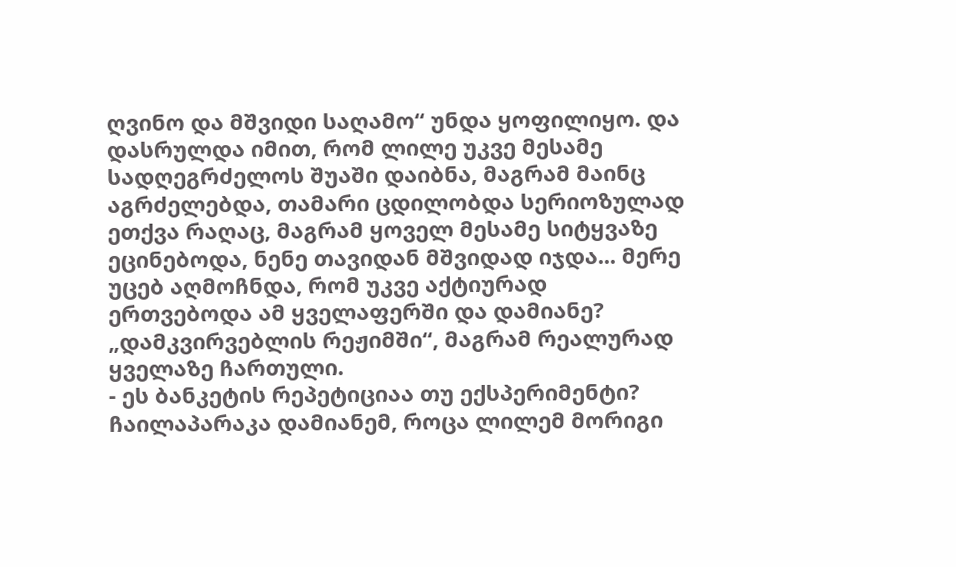ღვინო და მშვიდი საღამო“ უნდა ყოფილიყო. და დასრულდა იმით, რომ ლილე უკვე მესამე სადღეგრძელოს შუაში დაიბნა, მაგრამ მაინც აგრძელებდა, თამარი ცდილობდა სერიოზულად ეთქვა რაღაც, მაგრამ ყოველ მესამე სიტყვაზე ეცინებოდა, ნენე თავიდან მშვიდად იჯდა... მერე უცებ აღმოჩნდა, რომ უკვე აქტიურად ერთვებოდა ამ ყველაფერში და დამიანე? „დამკვირვებლის რეჟიმში“, მაგრამ რეალურად ყველაზე ჩართული.
- ეს ბანკეტის რეპეტიციაა თუ ექსპერიმენტი? ჩაილაპარაკა დამიანემ, როცა ლილემ მორიგი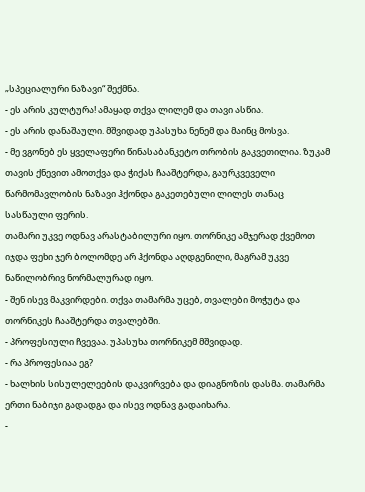„სპეციალური ნაზავი“ შექმნა.
- ეს არის კულტურა! ამაყად თქვა ლილემ და თავი ასწია.
- ეს არის დანაშაული. მშვიდად უპასუხა ნენემ და მაინც მოსვა.
- მე ვგონებ ეს ყველაფერი წინასაბანკეტო თრობის გაკვეთილია. ზუკამ თავის ქნევით ამოთქვა და ჭიქას ჩააშტერდა, გაურკვეველი წარმომავლობის ნაზავი ჰქონდა გაკეთებული ლილეს თანაც სასწაული ფერის.
თამარი უკვე ოდნავ არასტაბილური იყო. თორნიკე ამჯერად ქვემოთ იჯდა ფეხი ჯერ ბოლომდე არ ჰქონდა აღდგენილი, მაგრამ უკვე ნაწილობრივ ნორმალურად იყო.
- შენ ისევ მაკვირდები. თქვა თამარმა უცებ, თვალები მოჭუტა და თორნიკეს ჩააშტერდა თვალებში.
- პროფესიული ჩვევაა. უპასუხა თორნიკემ მშვიდად.
- რა პროფესიაა ეგ?
- ხალხის სისულელეების დაკვირვება და დიაგნოზის დასმა. თამარმა ერთი ნაბიჯი გადადგა და ისევ ოდნავ გადაიხარა.
-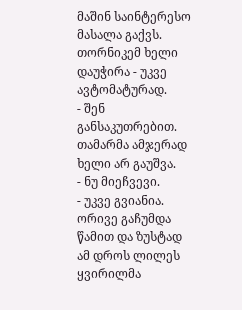მაშინ საინტერესო მასალა გაქვს. თორნიკემ ხელი დაუჭირა - უკვე ავტომატურად.
- შენ განსაკუთრებით. თამარმა ამჯერად ხელი არ გაუშვა.
- ნუ მიეჩვევი.
- უკვე გვიანია. ორივე გაჩუმდა წამით და ზუსტად ამ დროს ლილეს ყვირილმა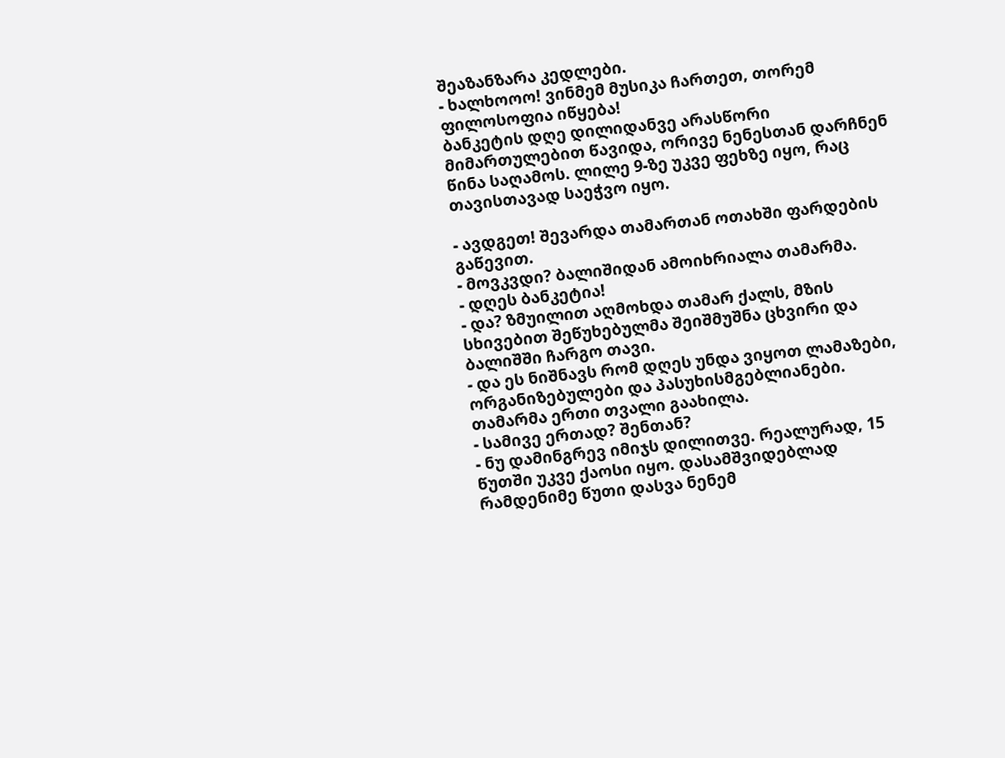შეაზანზარა კედლები.
- ხალხოოო! ვინმემ მუსიკა ჩართეთ, თორემ ფილოსოფია იწყება!
ბანკეტის დღე დილიდანვე არასწორი მიმართულებით წავიდა, ორივე ნენესთან დარჩნენ წინა საღამოს. ლილე 9-ზე უკვე ფეხზე იყო, რაც თავისთავად საეჭვო იყო.

- ავდგეთ! შევარდა თამართან ოთახში ფარდების გაწევით.
- მოვკვდი? ბალიშიდან ამოიხრიალა თამარმა.
- დღეს ბანკეტია!
- და? ზმუილით აღმოხდა თამარ ქალს, მზის სხივებით შეწუხებულმა შეიშმუშნა ცხვირი და ბალიშში ჩარგო თავი.
- და ეს ნიშნავს რომ დღეს უნდა ვიყოთ ლამაზები, ორგანიზებულები და პასუხისმგებლიანები. თამარმა ერთი თვალი გაახილა.
- სამივე ერთად? შენთან?
- ნუ დამინგრევ იმიჯს დილითვე. რეალურად, 15 წუთში უკვე ქაოსი იყო. დასამშვიდებლად რამდენიმე წუთი დასვა ნენემ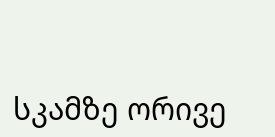სკამზე ორივე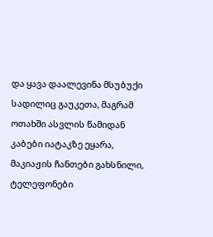და ყავა დაალევინა მსუბუქი სადილიც გაუკეთა, მაგრამ ოთახში ასვლის წამიდან კაბები იატაკზე ეყარა, მაკიაჟის ჩანთები გახსნილი, ტელეფონები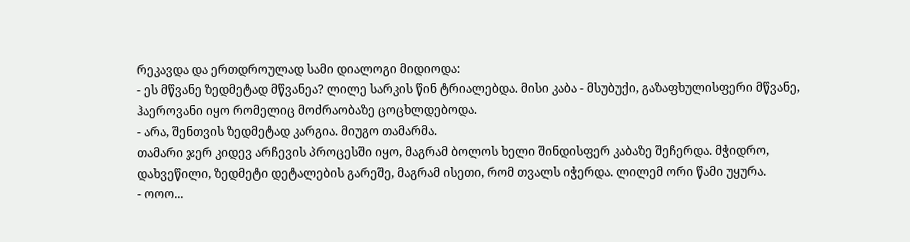რეკავდა და ერთდროულად სამი დიალოგი მიდიოდა:
- ეს მწვანე ზედმეტად მწვანეა? ლილე სარკის წინ ტრიალებდა. მისი კაბა - მსუბუქი, გაზაფხულისფერი მწვანე, ჰაეროვანი იყო რომელიც მოძრაობაზე ცოცხლდებოდა.
- არა, შენთვის ზედმეტად კარგია. მიუგო თამარმა.
თამარი ჯერ კიდევ არჩევის პროცესში იყო, მაგრამ ბოლოს ხელი შინდისფერ კაბაზე შეჩერდა. მჭიდრო, დახვეწილი, ზედმეტი დეტალების გარეშე, მაგრამ ისეთი, რომ თვალს იჭერდა. ლილემ ორი წამი უყურა.
- ოოო...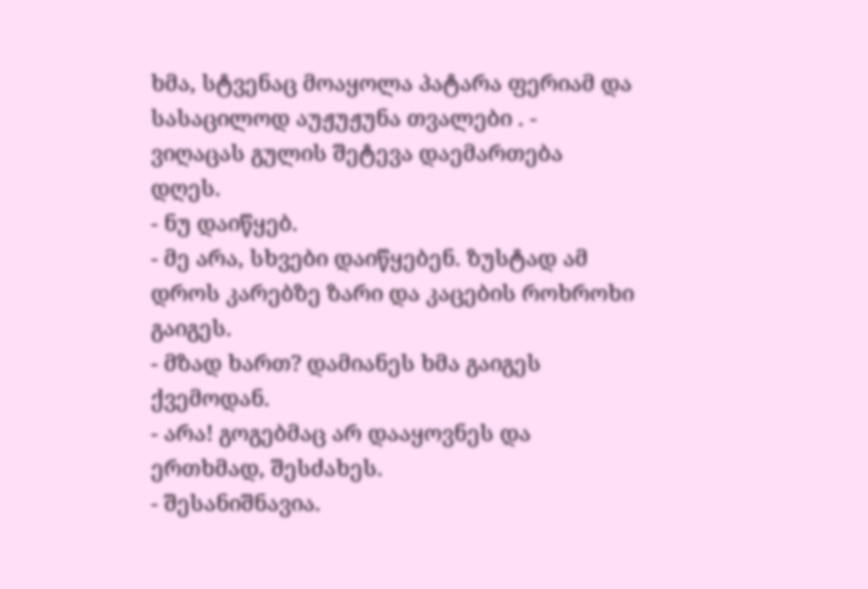ხმა, სტვენაც მოაყოლა პატარა ფერიამ და სასაცილოდ აუჟუჟუნა თვალები . - ვიღაცას გულის შეტევა დაემართება დღეს.
- ნუ დაიწყებ.
- მე არა, სხვები დაიწყებენ. ზუსტად ამ დროს კარებზე ზარი და კაცების როხროხი გაიგეს.
- მზად ხართ? დამიანეს ხმა გაიგეს ქვემოდან.
- არა! გოგებმაც არ დააყოვნეს და ერთხმად, შესძახეს.
- შესანიშნავია.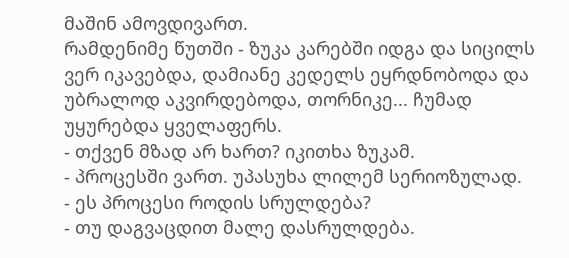მაშინ ამოვდივართ.
რამდენიმე წუთში - ზუკა კარებში იდგა და სიცილს ვერ იკავებდა, დამიანე კედელს ეყრდნობოდა და უბრალოდ აკვირდებოდა, თორნიკე... ჩუმად უყურებდა ყველაფერს.
- თქვენ მზად არ ხართ? იკითხა ზუკამ.
- პროცესში ვართ. უპასუხა ლილემ სერიოზულად.
- ეს პროცესი როდის სრულდება?
- თუ დაგვაცდით მალე დასრულდება.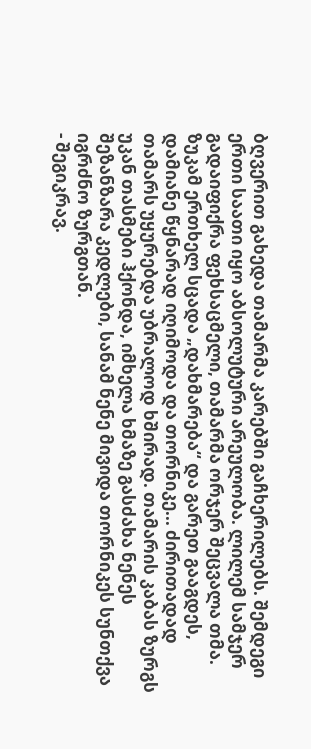ბღვერით გახედა თამარმა კარებში გაჩხერილებს. შემდეგი ერთი საათი იყო აბსოლუტური არეულობა. ლილემ სამჯერ გადაიფიქრა ფეხსაცმელი, თამარმა ორჯერ შეცვალა თმა. ზუკამ ერთხელ სცადა „დახმარება“ და გარეთ გააგდეს, დამიანე წყნარად იღიმოდა და თორნიკე... ძირითადად თამარს უყურებდა უბრალოდ ხშირად. თამარის კაბას ზურგს უკან თასმები ჰქონდა, იმხელა ხმაზე გასძახა ნენეს შეზანზარა კედლები, სანამ ნენე მივიდა თორნიკეს სუნთქვა იგრძნო ზურგთან.
- შეგიკრავ.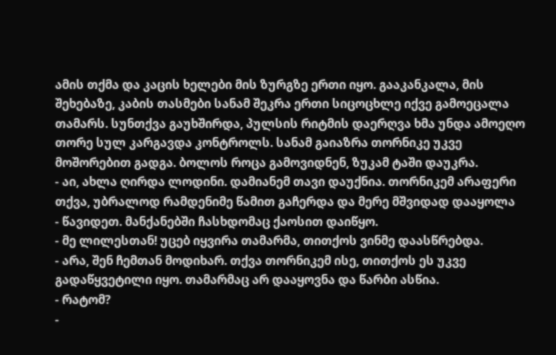ამის თქმა და კაცის ხელები მის ზურგზე ერთი იყო. გააკანკალა, მის შეხებაზე, კაბის თასმები სანამ შეკრა ერთი სიცოცხლე იქვე გამოეცალა თამარს. სუნთქვა გაუხშირდა, პულსის რიტმის დაერღვა ხმა უნდა ამოეღო თორე სულ კარგავდა კონტროლს. სანამ გაიაზრა თორნიკე უკვე მოშორებით გადგა. ბოლოს როცა გამოვიდნენ, ზუკამ ტაში დაუკრა.
- აი, ახლა ღირდა ლოდინი. დამიანემ თავი დაუქნია. თორნიკემ არაფერი თქვა, უბრალოდ რამდენიმე წამით გაჩერდა და მერე მშვიდად დააყოლა
- წავიდეთ. მანქანებში ჩასხდომაც ქაოსით დაიწყო.
- მე ლილესთან! უცებ იყვირა თამარმა, თითქოს ვინმე დაასწრებდა.
- არა, შენ ჩემთან მოდიხარ. თქვა თორნიკემ ისე, თითქოს ეს უკვე გადაწყვეტილი იყო. თამარმაც არ დააყოვნა და წარბი ასწია.
- რატომ?
-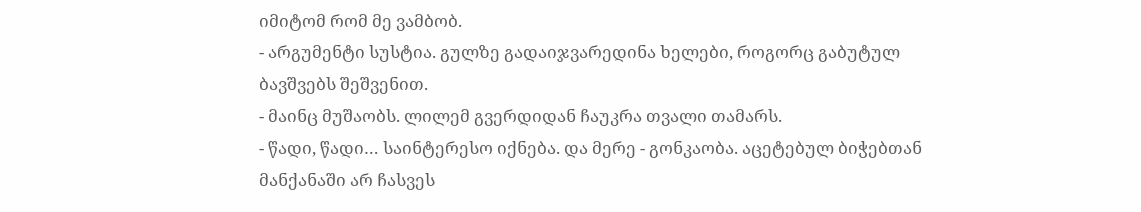იმიტომ რომ მე ვამბობ.
- არგუმენტი სუსტია. გულზე გადაიჯვარედინა ხელები, როგორც გაბუტულ ბავშვებს შეშვენით.
- მაინც მუშაობს. ლილემ გვერდიდან ჩაუკრა თვალი თამარს.
- წადი, წადი… საინტერესო იქნება. და მერე - გონკაობა. აცეტებულ ბიჭებთან მანქანაში არ ჩასვეს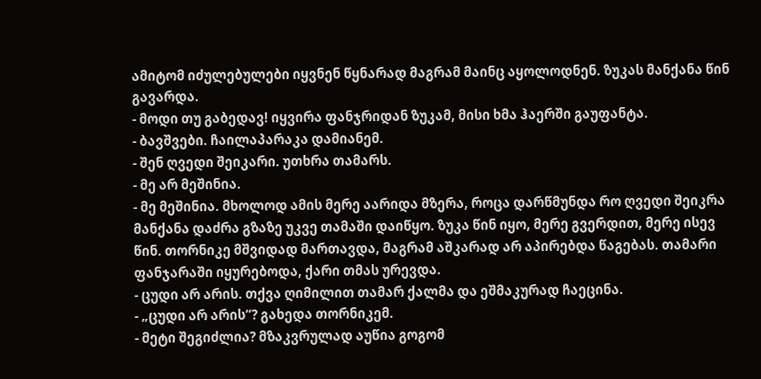ამიტომ იძულებულები იყვნენ წყნარად მაგრამ მაინც აყოლოდნენ. ზუკას მანქანა წინ გავარდა.
- მოდი თუ გაბედავ! იყვირა ფანჯრიდან ზუკამ, მისი ხმა ჰაერში გაუფანტა.
- ბავშვები. ჩაილაპარაკა დამიანემ.
- შენ ღვედი შეიკარი. უთხრა თამარს.
- მე არ მეშინია.
- მე მეშინია. მხოლოდ ამის მერე აარიდა მზერა, როცა დარწმუნდა რო ღვედი შეიკრა მანქანა დაძრა გზაზე უკვე თამაში დაიწყო. ზუკა წინ იყო, მერე გვერდით, მერე ისევ წინ. თორნიკე მშვიდად მართავდა, მაგრამ აშკარად არ აპირებდა წაგებას. თამარი ფანჯარაში იყურებოდა, ქარი თმას ურევდა.
- ცუდი არ არის. თქვა ღიმილით თამარ ქალმა და ეშმაკურად ჩაეცინა.
- „ცუდი არ არის“? გახედა თორნიკემ.
- მეტი შეგიძლია? მზაკვრულად აუწია გოგომ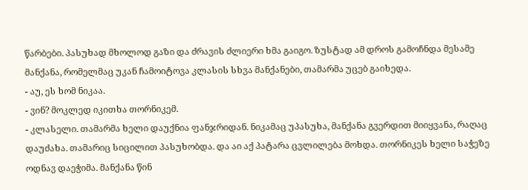წარბები. პასუხად მხოლოდ გაზი და ძრავის ძლიერი ხმა გაიგო. ზუსტად ამ დროს გამოჩნდა მესამე მანქანა, რომელმაც უკან ჩამოიტოვა კლასის სხვა მანქანები, თამარმა უცებ გაიხედა.
- აუ, ეს ხომ ნიკაა.
- ვინ? მოკლედ იკითხა თორნიკემ.
- კლასელი. თამარმა ხელი დაუქნია ფანჯრიდან. ნიკამაც უპასუხა, მანქანა გვერდით მიიყვანა, რაღაც დაუძახა. თამარიც სიცილით პასუხობდა. და აი აქ პატარა ცვლილება მოხდა. თორნიკეს ხელი საჭეზე ოდნავ დაეჭიმა. მანქანა წინ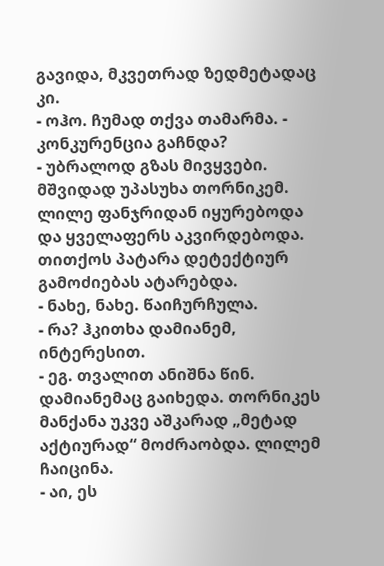გავიდა, მკვეთრად ზედმეტადაც კი.
- ოჰო. ჩუმად თქვა თამარმა. - კონკურენცია გაჩნდა?
- უბრალოდ გზას მივყვები. მშვიდად უპასუხა თორნიკემ. ლილე ფანჯრიდან იყურებოდა და ყველაფერს აკვირდებოდა. თითქოს პატარა დეტექტიურ გამოძიებას ატარებდა.
- ნახე, ნახე. წაიჩურჩულა.
- რა? ჰკითხა დამიანემ, ინტერესით.
- ეგ. თვალით ანიშნა წინ. დამიანემაც გაიხედა. თორნიკეს მანქანა უკვე აშკარად „მეტად აქტიურად“ მოძრაობდა. ლილემ ჩაიცინა.
- აი, ეს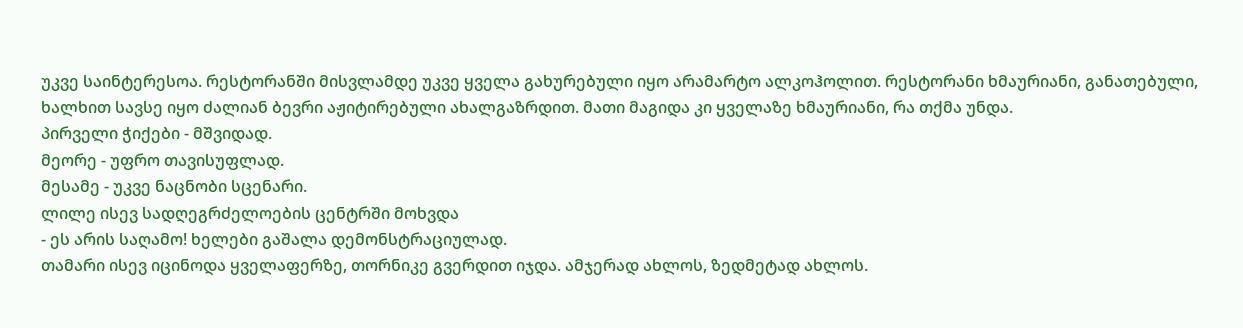უკვე საინტერესოა. რესტორანში მისვლამდე უკვე ყველა გახურებული იყო არამარტო ალკოჰოლით. რესტორანი ხმაურიანი, განათებული, ხალხით სავსე იყო ძალიან ბევრი აჟიტირებული ახალგაზრდით. მათი მაგიდა კი ყველაზე ხმაურიანი, რა თქმა უნდა.
პირველი ჭიქები - მშვიდად.
მეორე - უფრო თავისუფლად.
მესამე - უკვე ნაცნობი სცენარი.
ლილე ისევ სადღეგრძელოების ცენტრში მოხვდა
- ეს არის საღამო! ხელები გაშალა დემონსტრაციულად.
თამარი ისევ იცინოდა ყველაფერზე, თორნიკე გვერდით იჯდა. ამჯერად ახლოს, ზედმეტად ახლოს.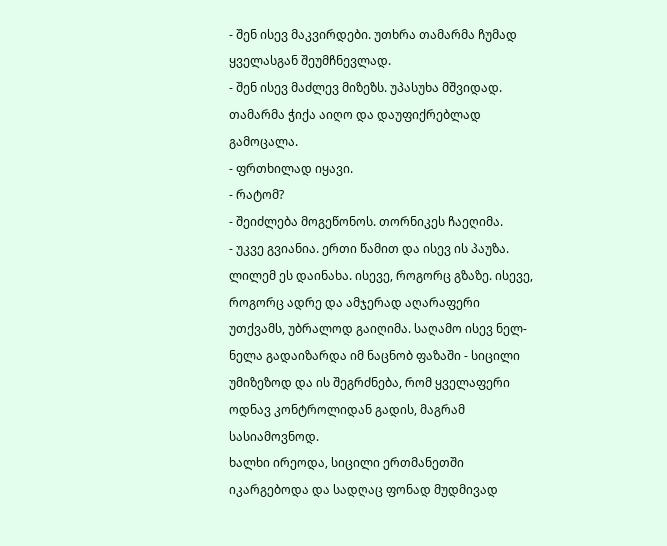- შენ ისევ მაკვირდები. უთხრა თამარმა ჩუმად ყველასგან შეუმჩნევლად.
- შენ ისევ მაძლევ მიზეზს. უპასუხა მშვიდად. თამარმა ჭიქა აიღო და დაუფიქრებლად გამოცალა.
- ფრთხილად იყავი.
- რატომ?
- შეიძლება მოგეწონოს. თორნიკეს ჩაეღიმა.
- უკვე გვიანია. ერთი წამით და ისევ ის პაუზა. ლილემ ეს დაინახა. ისევე, როგორც გზაზე. ისევე, როგორც ადრე და ამჯერად აღარაფერი უთქვამს, უბრალოდ გაიღიმა. საღამო ისევ ნელ-ნელა გადაიზარდა იმ ნაცნობ ფაზაში - სიცილი უმიზეზოდ და ის შეგრძნება, რომ ყველაფერი ოდნავ კონტროლიდან გადის, მაგრამ სასიამოვნოდ.
ხალხი ირეოდა, სიცილი ერთმანეთში იკარგებოდა და სადღაც ფონად მუდმივად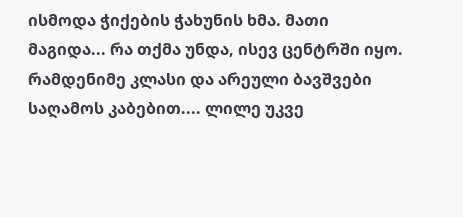ისმოდა ჭიქების ჭახუნის ხმა. მათი მაგიდა... რა თქმა უნდა, ისევ ცენტრში იყო. რამდენიმე კლასი და არეული ბავშვები საღამოს კაბებით.... ლილე უკვე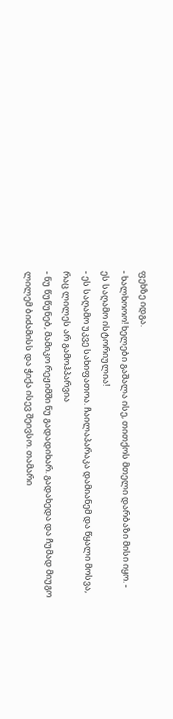ფეხზე იდგა.
- ხალხოოო! ხელები გაშალა ისე, თითქოს მთელი დარბაზი მისი იყო. - ეს საღამო ისტორიულია!
- ეს საღამო უკვე სახიფათოა. ჩაილაპარაკა დამიანემ და წყალი მოსვა, რაც ლილეს არ გამოჰპარვია
- ნუ წუწუნებ, მამიკო რეჟიმში ნუ გადადიხარ. გადახედა და ჩუმად მიუგო ლილემ ბიძამისს და ჭიქა ისევ შეივსო. თამარი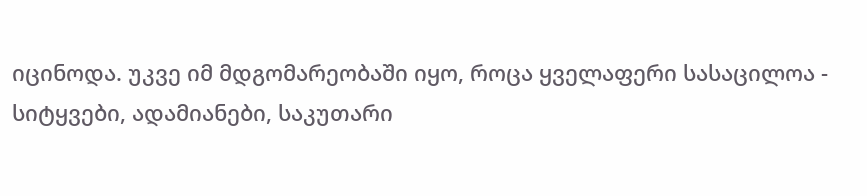იცინოდა. უკვე იმ მდგომარეობაში იყო, როცა ყველაფერი სასაცილოა - სიტყვები, ადამიანები, საკუთარი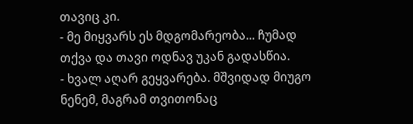თავიც კი.
- მე მიყვარს ეს მდგომარეობა... ჩუმად თქვა და თავი ოდნავ უკან გადასწია.
- ხვალ აღარ გეყვარება. მშვიდად მიუგო ნენემ, მაგრამ თვითონაც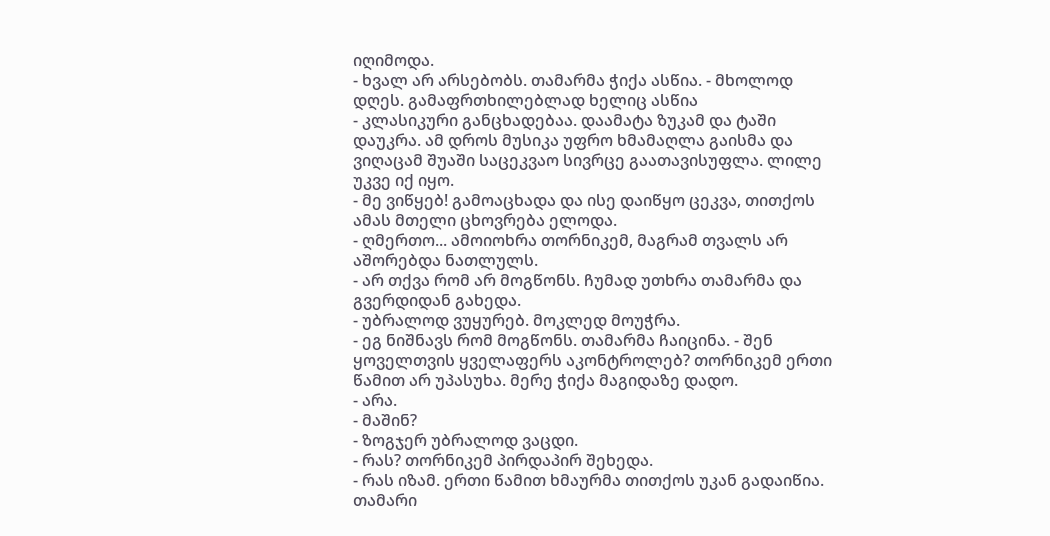იღიმოდა.
- ხვალ არ არსებობს. თამარმა ჭიქა ასწია. - მხოლოდ დღეს. გამაფრთხილებლად ხელიც ასწია
- კლასიკური განცხადებაა. დაამატა ზუკამ და ტაში დაუკრა. ამ დროს მუსიკა უფრო ხმამაღლა გაისმა და ვიღაცამ შუაში საცეკვაო სივრცე გაათავისუფლა. ლილე უკვე იქ იყო.
- მე ვიწყებ! გამოაცხადა და ისე დაიწყო ცეკვა, თითქოს ამას მთელი ცხოვრება ელოდა.
- ღმერთო... ამოიოხრა თორნიკემ, მაგრამ თვალს არ აშორებდა ნათლულს.
- არ თქვა რომ არ მოგწონს. ჩუმად უთხრა თამარმა და გვერდიდან გახედა.
- უბრალოდ ვუყურებ. მოკლედ მოუჭრა.
- ეგ ნიშნავს რომ მოგწონს. თამარმა ჩაიცინა. - შენ ყოველთვის ყველაფერს აკონტროლებ? თორნიკემ ერთი წამით არ უპასუხა. მერე ჭიქა მაგიდაზე დადო.
- არა.
- მაშინ?
- ზოგჯერ უბრალოდ ვაცდი.
- რას? თორნიკემ პირდაპირ შეხედა.
- რას იზამ. ერთი წამით ხმაურმა თითქოს უკან გადაიწია. თამარი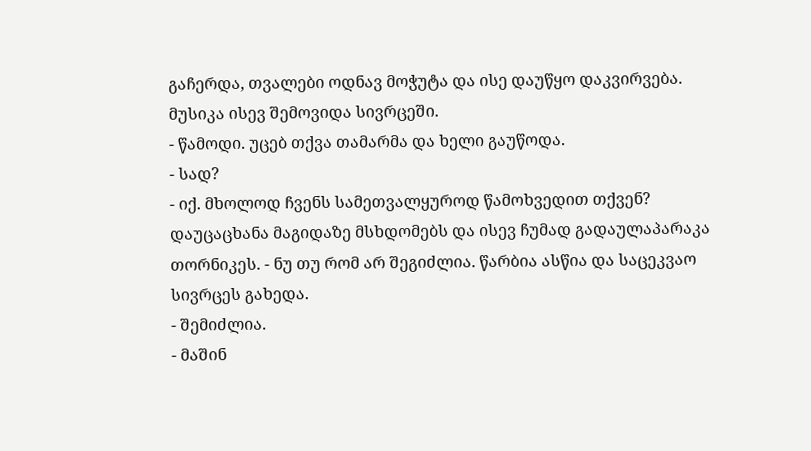გაჩერდა, თვალები ოდნავ მოჭუტა და ისე დაუწყო დაკვირვება. მუსიკა ისევ შემოვიდა სივრცეში.
- წამოდი. უცებ თქვა თამარმა და ხელი გაუწოდა.
- სად?
- იქ. მხოლოდ ჩვენს სამეთვალყუროდ წამოხვედით თქვენ? დაუცაცხანა მაგიდაზე მსხდომებს და ისევ ჩუმად გადაულაპარაკა თორნიკეს. - ნუ თუ რომ არ შეგიძლია. წარბია ასწია და საცეკვაო სივრცეს გახედა.
- შემიძლია.
- მაშინ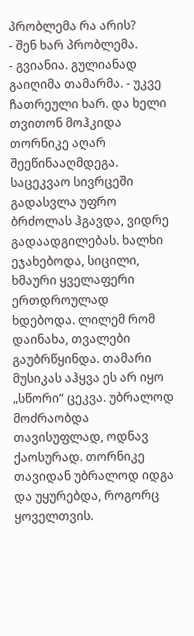პრობლემა რა არის?
- შენ ხარ პრობლემა.
- გვიანია. გულიანად გაიღიმა თამარმა. - უკვე ჩათრეული ხარ. და ხელი თვითონ მოჰკიდა თორნიკე აღარ შეეწინააღმდეგა. საცეკვაო სივრცეში გადასვლა უფრო ბრძოლას ჰგავდა, ვიდრე გადაადგილებას. ხალხი ეჯახებოდა, სიცილი, ხმაური ყველაფერი ერთდროულად ხდებოდა. ლილემ რომ დაინახა, თვალები გაუბრწყინდა. თამარი მუსიკას აჰყვა ეს არ იყო „სწორი“ ცეკვა. უბრალოდ მოძრაობდა თავისუფლად, ოდნავ ქაოსურად. თორნიკე თავიდან უბრალოდ იდგა და უყურებდა, როგორც ყოველთვის.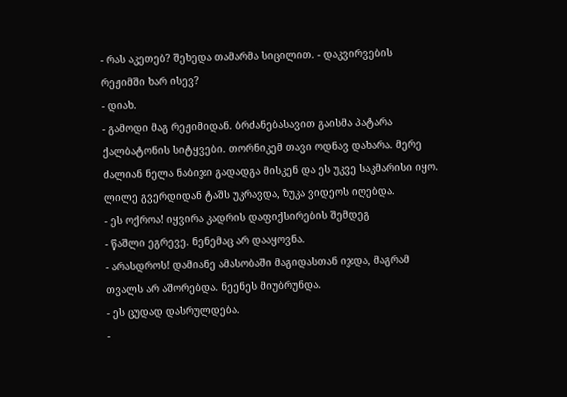- რას აკეთებ? შეხედა თამარმა სიცილით. - დაკვირვების რეჟიმში ხარ ისევ?
- დიახ.
- გამოდი მაგ რეჟიმიდან. ბრძანებასავით გაისმა პატარა ქალბატონის სიტყვები. თორნიკემ თავი ოდნავ დახარა. მერე ძალიან ნელა ნაბიჯი გადადგა მისკენ და ეს უკვე საკმარისი იყო. ლილე გვერდიდან ტაშს უკრავდა, ზუკა ვიდეოს იღებდა.
- ეს ოქროა! იყვირა კადრის დაფიქსირების შემდეგ
- წაშლი ეგრევე. ნენემაც არ დააყოვნა.
- არასდროს! დამიანე ამასობაში მაგიდასთან იჯდა, მაგრამ თვალს არ აშორებდა. ნეენეს მიუბრუნდა.
- ეს ცუდად დასრულდება.
-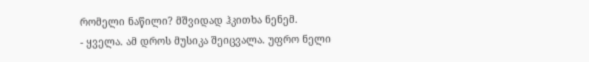რომელი ნაწილი? მშვიდად ჰკითხა ნენემ.
- ყველა. ამ დროს მუსიკა შეიცვალა. უფრო ნელი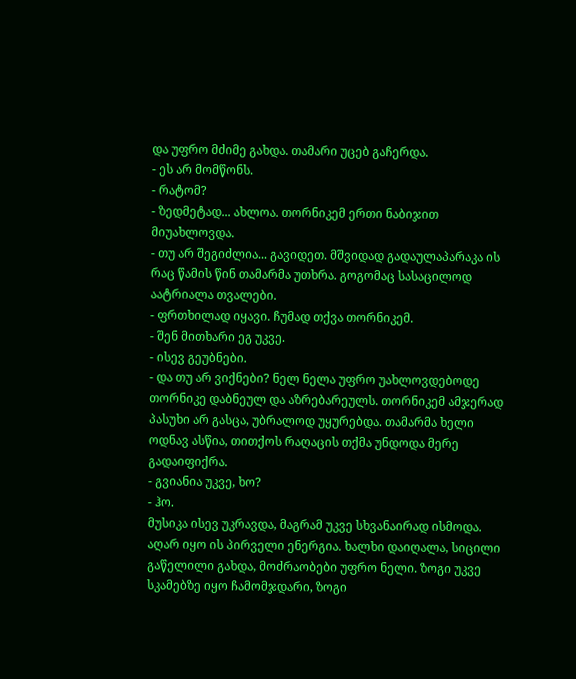და უფრო მძიმე გახდა. თამარი უცებ გაჩერდა.
- ეს არ მომწონს.
- რატომ?
- ზედმეტად... ახლოა. თორნიკემ ერთი ნაბიჯით მიუახლოვდა.
- თუ არ შეგიძლია... გავიდეთ. მშვიდად გადაულაპარაკა ის რაც წამის წინ თამარმა უთხრა. გოგომაც სასაცილოდ აატრიალა თვალები.
- ფრთხილად იყავი. ჩუმად თქვა თორნიკემ.
- შენ მითხარი ეგ უკვე.
- ისევ გეუბნები.
- და თუ არ ვიქნები? ნელ ნელა უფრო უახლოვდებოდე თორნიკე დაბნეულ და აზრებარეულს. თორნიკემ ამჯერად პასუხი არ გასცა, უბრალოდ უყურებდა. თამარმა ხელი ოდნავ ასწია, თითქოს რაღაცის თქმა უნდოდა მერე გადაიფიქრა.
- გვიანია უკვე, ხო?
- ჰო.
მუსიკა ისევ უკრავდა, მაგრამ უკვე სხვანაირად ისმოდა. აღარ იყო ის პირველი ენერგია. ხალხი დაიღალა, სიცილი გაწელილი გახდა, მოძრაობები უფრო ნელი. ზოგი უკვე სკამებზე იყო ჩამომჯდარი, ზოგი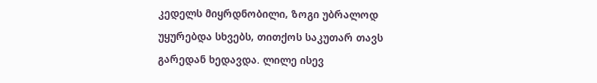კედელს მიყრდნობილი, ზოგი უბრალოდ უყურებდა სხვებს, თითქოს საკუთარ თავს გარედან ხედავდა. ლილე ისევ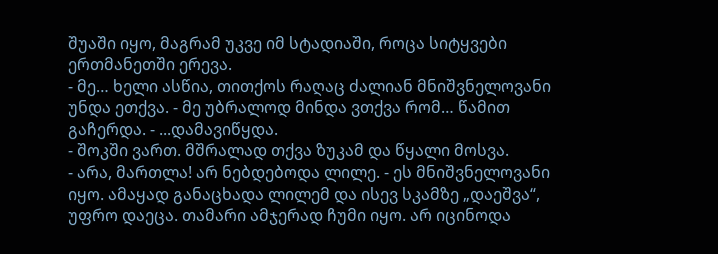შუაში იყო, მაგრამ უკვე იმ სტადიაში, როცა სიტყვები ერთმანეთში ერევა.
- მე… ხელი ასწია, თითქოს რაღაც ძალიან მნიშვნელოვანი უნდა ეთქვა. - მე უბრალოდ მინდა ვთქვა რომ… წამით გაჩერდა. - ...დამავიწყდა.
- შოკში ვართ. მშრალად თქვა ზუკამ და წყალი მოსვა.
- არა, მართლა! არ ნებდებოდა ლილე. - ეს მნიშვნელოვანი იყო. ამაყად განაცხადა ლილემ და ისევ სკამზე „დაეშვა“, უფრო დაეცა. თამარი ამჯერად ჩუმი იყო. არ იცინოდა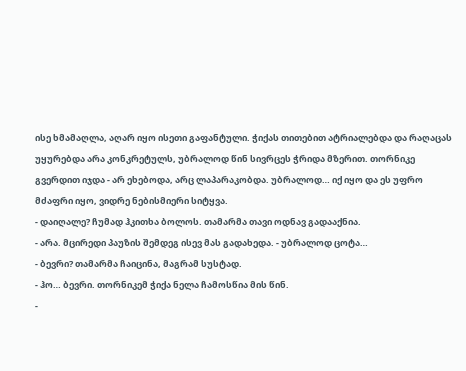ისე ხმამაღლა, აღარ იყო ისეთი გაფანტული. ჭიქას თითებით ატრიალებდა და რაღაცას უყურებდა არა კონკრეტულს, უბრალოდ წინ სივრცეს ჭრიდა მზერით. თორნიკე გვერდით იჯდა - არ ეხებოდა, არც ლაპარაკობდა. უბრალოდ… იქ იყო და ეს უფრო მძაფრი იყო, ვიდრე ნებისმიერი სიტყვა.
- დაიღალე? ჩუმად ჰკითხა ბოლოს. თამარმა თავი ოდნავ გადააქნია.
- არა. მცირედი პაუზის შემდეგ ისევ მას გადახედა. - უბრალოდ ცოტა…
- ბევრი? თამარმა ჩაიცინა, მაგრამ სუსტად.
- ჰო… ბევრი. თორნიკემ ჭიქა ნელა ჩამოსწია მის წინ.
-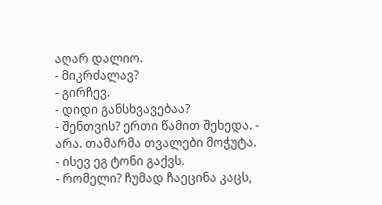აღარ დალიო.
- მიკრძალავ?
- გირჩევ.
- დიდი განსხვავებაა?
- შენთვის? ერთი წამით შეხედა. - არა. თამარმა თვალები მოჭუტა.
- ისევ ეგ ტონი გაქვს.
- რომელი? ჩუმად ჩაეცინა კაცს,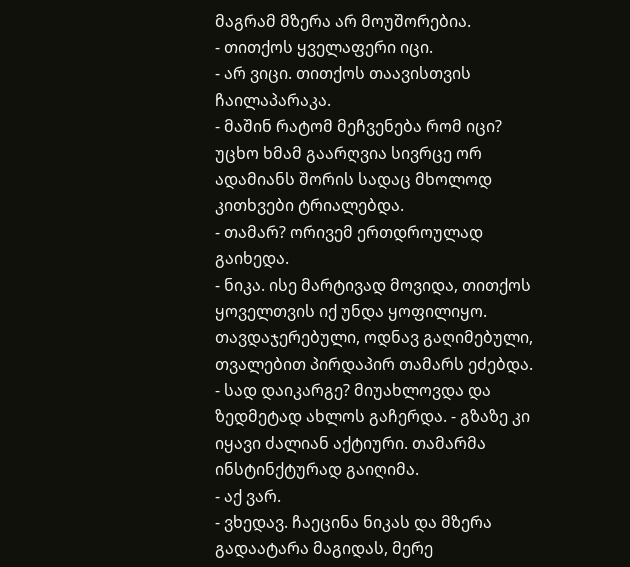მაგრამ მზერა არ მოუშორებია.
- თითქოს ყველაფერი იცი.
- არ ვიცი. თითქოს თაავისთვის ჩაილაპარაკა.
- მაშინ რატომ მეჩვენება რომ იცი? უცხო ხმამ გაარღვია სივრცე ორ ადამიანს შორის სადაც მხოლოდ კითხვები ტრიალებდა.
- თამარ? ორივემ ერთდროულად გაიხედა.
- ნიკა. ისე მარტივად მოვიდა, თითქოს ყოველთვის იქ უნდა ყოფილიყო. თავდაჯერებული, ოდნავ გაღიმებული, თვალებით პირდაპირ თამარს ეძებდა.
- სად დაიკარგე? მიუახლოვდა და ზედმეტად ახლოს გაჩერდა. - გზაზე კი იყავი ძალიან აქტიური. თამარმა ინსტინქტურად გაიღიმა.
- აქ ვარ.
- ვხედავ. ჩაეცინა ნიკას და მზერა გადაატარა მაგიდას, მერე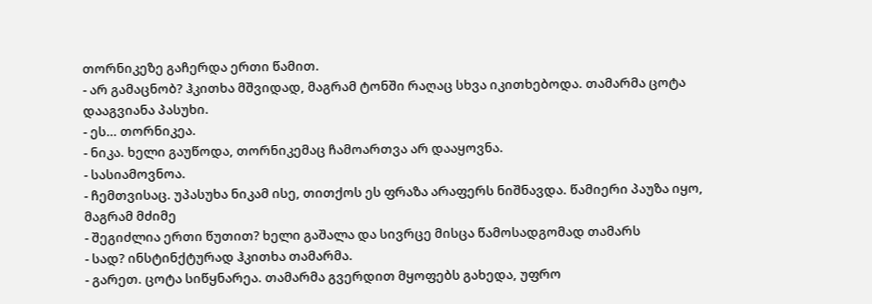თორნიკეზე გაჩერდა ერთი წამით.
- არ გამაცნობ? ჰკითხა მშვიდად, მაგრამ ტონში რაღაც სხვა იკითხებოდა. თამარმა ცოტა დააგვიანა პასუხი.
- ეს… თორნიკეა.
- ნიკა. ხელი გაუწოდა, თორნიკემაც ჩამოართვა არ დააყოვნა.
- სასიამოვნოა.
- ჩემთვისაც. უპასუხა ნიკამ ისე, თითქოს ეს ფრაზა არაფერს ნიშნავდა. წამიერი პაუზა იყო, მაგრამ მძიმე
- შეგიძლია ერთი წუთით? ხელი გაშალა და სივრცე მისცა წამოსადგომად თამარს
- სად? ინსტინქტურად ჰკითხა თამარმა.
- გარეთ. ცოტა სიწყნარეა. თამარმა გვერდით მყოფებს გახედა, უფრო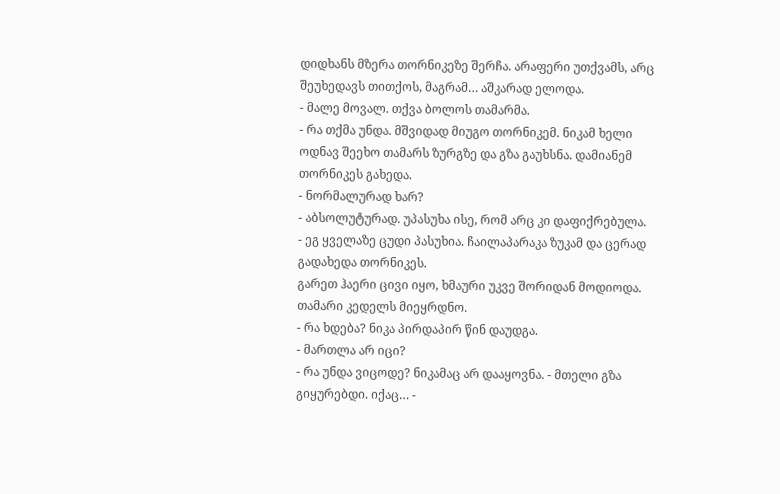დიდხანს მზერა თორნიკეზე შერჩა. არაფერი უთქვამს, არც შეუხედავს თითქოს, მაგრამ… აშკარად ელოდა.
- მალე მოვალ. თქვა ბოლოს თამარმა.
- რა თქმა უნდა. მშვიდად მიუგო თორნიკემ. ნიკამ ხელი ოდნავ შეეხო თამარს ზურგზე და გზა გაუხსნა. დამიანემ თორნიკეს გახედა.
- ნორმალურად ხარ?
- აბსოლუტურად. უპასუხა ისე, რომ არც კი დაფიქრებულა.
- ეგ ყველაზე ცუდი პასუხია. ჩაილაპარაკა ზუკამ და ცერად გადახედა თორნიკეს.
გარეთ ჰაერი ცივი იყო, ხმაური უკვე შორიდან მოდიოდა. თამარი კედელს მიეყრდნო.
- რა ხდება? ნიკა პირდაპირ წინ დაუდგა.
- მართლა არ იცი?
- რა უნდა ვიცოდე? ნიკამაც არ დააყოვნა. - მთელი გზა გიყურებდი. იქაც… -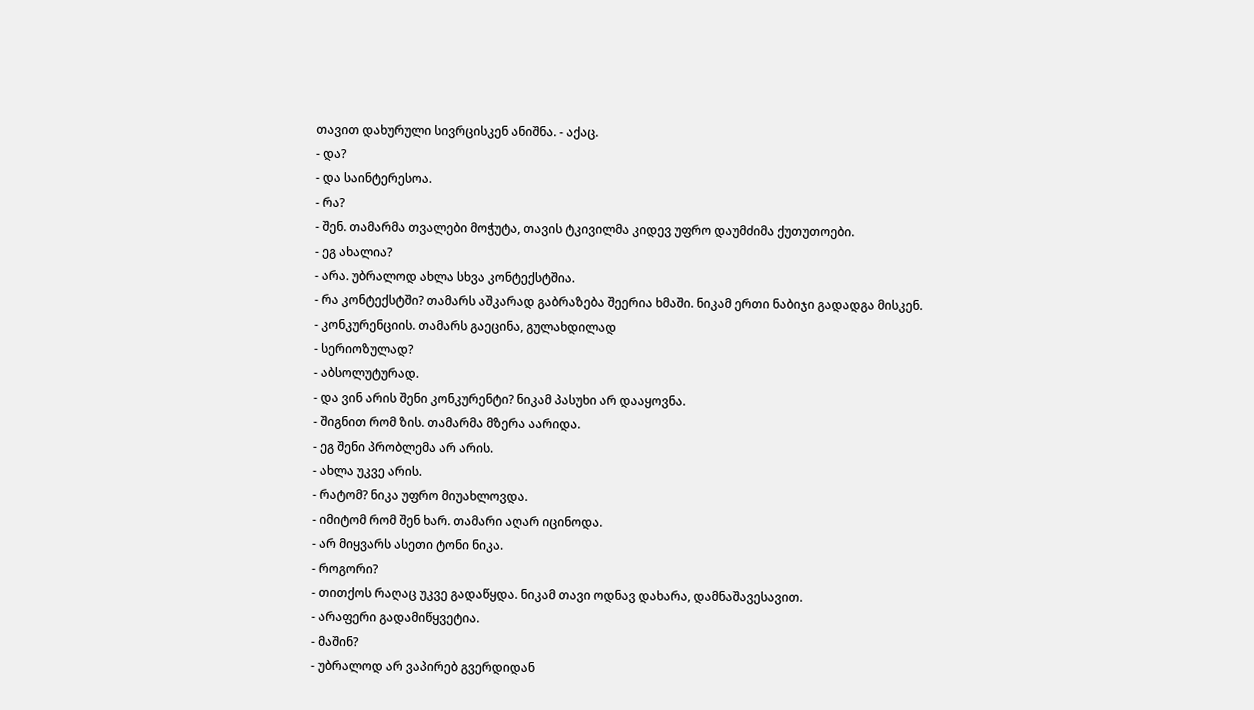თავით დახურული სივრცისკენ ანიშნა. - აქაც.
- და?
- და საინტერესოა.
- რა?
- შენ. თამარმა თვალები მოჭუტა, თავის ტკივილმა კიდევ უფრო დაუმძიმა ქუთუთოები.
- ეგ ახალია?
- არა. უბრალოდ ახლა სხვა კონტექსტშია.
- რა კონტექსტში? თამარს აშკარად გაბრაზება შეერია ხმაში. ნიკამ ერთი ნაბიჯი გადადგა მისკენ.
- კონკურენციის. თამარს გაეცინა, გულახდილად
- სერიოზულად?
- აბსოლუტურად.
- და ვინ არის შენი კონკურენტი? ნიკამ პასუხი არ დააყოვნა.
- შიგნით რომ ზის. თამარმა მზერა აარიდა.
- ეგ შენი პრობლემა არ არის.
- ახლა უკვე არის.
- რატომ? ნიკა უფრო მიუახლოვდა.
- იმიტომ რომ შენ ხარ. თამარი აღარ იცინოდა.
- არ მიყვარს ასეთი ტონი ნიკა.
- როგორი?
- თითქოს რაღაც უკვე გადაწყდა. ნიკამ თავი ოდნავ დახარა, დამნაშავესავით.
- არაფერი გადამიწყვეტია.
- მაშინ?
- უბრალოდ არ ვაპირებ გვერდიდან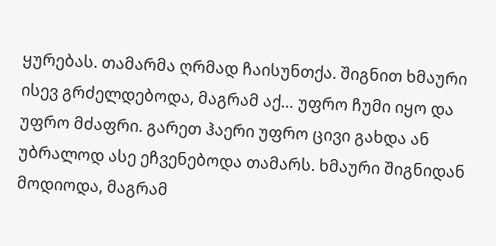ყურებას. თამარმა ღრმად ჩაისუნთქა. შიგნით ხმაური ისევ გრძელდებოდა, მაგრამ აქ… უფრო ჩუმი იყო და უფრო მძაფრი. გარეთ ჰაერი უფრო ცივი გახდა ან უბრალოდ ასე ეჩვენებოდა თამარს. ხმაური შიგნიდან მოდიოდა, მაგრამ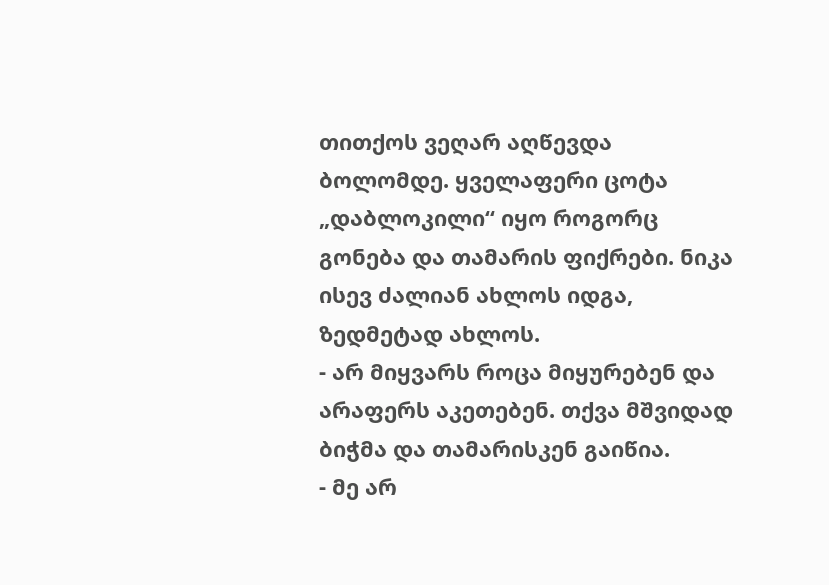თითქოს ვეღარ აღწევდა ბოლომდე. ყველაფერი ცოტა „დაბლოკილი“ იყო როგორც გონება და თამარის ფიქრები. ნიკა ისევ ძალიან ახლოს იდგა, ზედმეტად ახლოს.
- არ მიყვარს როცა მიყურებენ და არაფერს აკეთებენ. თქვა მშვიდად ბიჭმა და თამარისკენ გაიწია.
- მე არ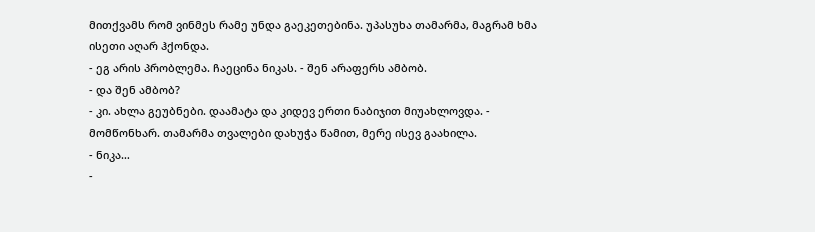მითქვამს რომ ვინმეს რამე უნდა გაეკეთებინა. უპასუხა თამარმა, მაგრამ ხმა ისეთი აღარ ჰქონდა.
- ეგ არის პრობლემა. ჩაეცინა ნიკას. - შენ არაფერს ამბობ.
- და შენ ამბობ?
- კი. ახლა გეუბნები. დაამატა და კიდევ ერთი ნაბიჯით მიუახლოვდა. - მომწონხარ. თამარმა თვალები დახუჭა წამით, მერე ისევ გაახილა.
- ნიკა…
-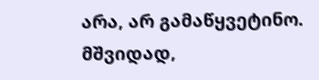არა, არ გამაწყვეტინო. მშვიდად,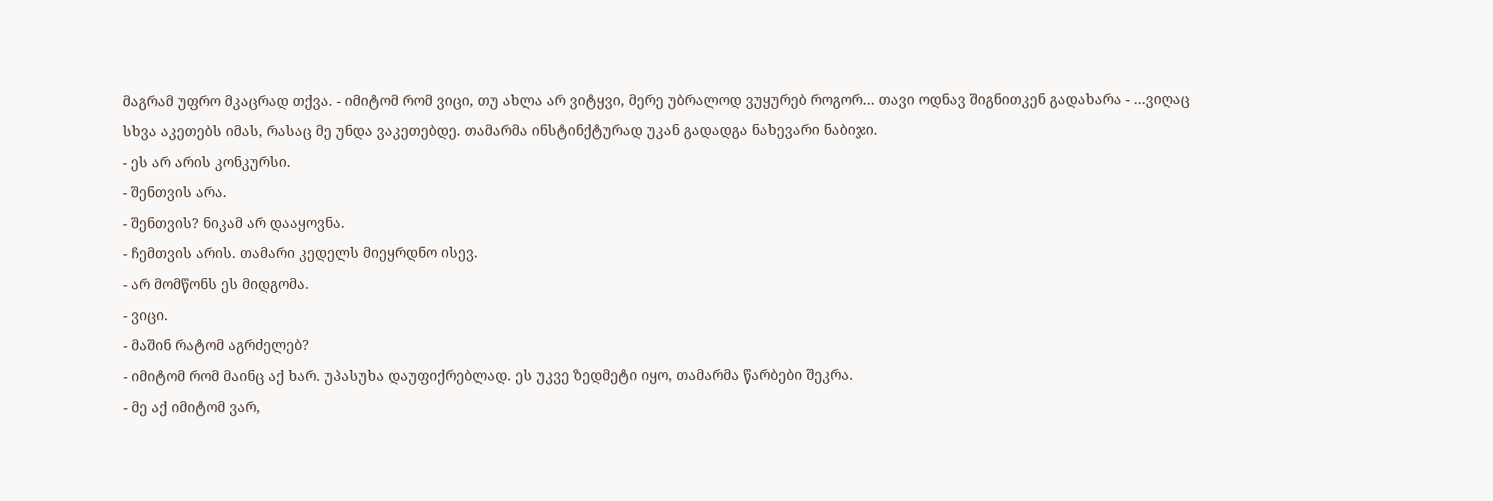მაგრამ უფრო მკაცრად თქვა. - იმიტომ რომ ვიცი, თუ ახლა არ ვიტყვი, მერე უბრალოდ ვუყურებ როგორ… თავი ოდნავ შიგნითკენ გადახარა - …ვიღაც სხვა აკეთებს იმას, რასაც მე უნდა ვაკეთებდე. თამარმა ინსტინქტურად უკან გადადგა ნახევარი ნაბიჯი.
- ეს არ არის კონკურსი.
- შენთვის არა.
- შენთვის? ნიკამ არ დააყოვნა.
- ჩემთვის არის. თამარი კედელს მიეყრდნო ისევ.
- არ მომწონს ეს მიდგომა.
- ვიცი.
- მაშინ რატომ აგრძელებ?
- იმიტომ რომ მაინც აქ ხარ. უპასუხა დაუფიქრებლად. ეს უკვე ზედმეტი იყო, თამარმა წარბები შეკრა.
- მე აქ იმიტომ ვარ,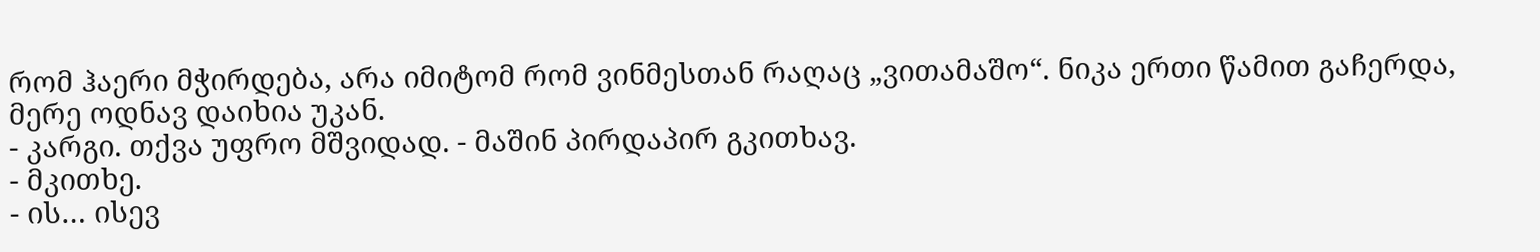რომ ჰაერი მჭირდება, არა იმიტომ რომ ვინმესთან რაღაც „ვითამაშო“. ნიკა ერთი წამით გაჩერდა, მერე ოდნავ დაიხია უკან.
- კარგი. თქვა უფრო მშვიდად. - მაშინ პირდაპირ გკითხავ.
- მკითხე.
- ის… ისევ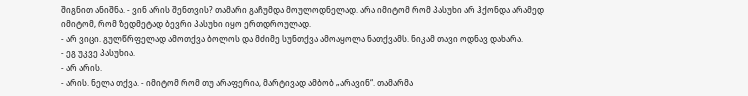შიგნით ანიშნა. - ვინ არის შენთვის? თამარი გაჩუმდა მოულოდნელად. არა იმიტომ რომ პასუხი არ ჰქონდა არამედ იმიტომ, რომ ზედმეტად ბევრი პასუხი იყო ერთდროულად.
- არ ვიცი. გულწრფელად ამოთქვა ბოლოს და მძიმე სუნთქვა ამოაყოლა ნათქვამს. ნიკამ თავი ოდნავ დახარა.
- ეგ უკვე პასუხია.
- არ არის.
- არის. ნელა თქვა. - იმიტომ რომ თუ არაფერია, მარტივად ამბობ „არავინ“. თამარმა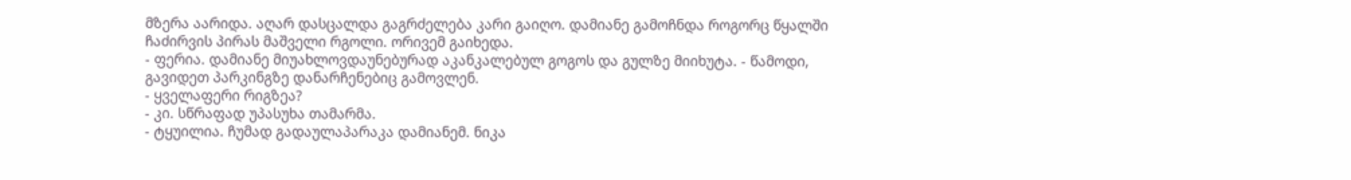მზერა აარიდა. აღარ დასცალდა გაგრძელება კარი გაიღო. დამიანე გამოჩნდა როგორც წყალში ჩაძირვის პირას მაშველი რგოლი. ორივემ გაიხედა.
- ფერია. დამიანე მიუახლოვდაუნებურად აკანკალებულ გოგოს და გულზე მიიხუტა. - წამოდი, გავიდეთ პარკინგზე დანარჩენებიც გამოვლენ.
- ყველაფერი რიგზეა?
- კი. სწრაფად უპასუხა თამარმა.
- ტყუილია. ჩუმად გადაულაპარაკა დამიანემ. ნიკა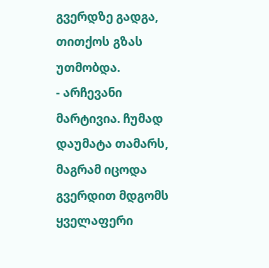გვერდზე გადგა, თითქოს გზას უთმობდა.
- არჩევანი მარტივია. ჩუმად დაუმატა თამარს, მაგრამ იცოდა გვერდით მდგომს ყველაფერი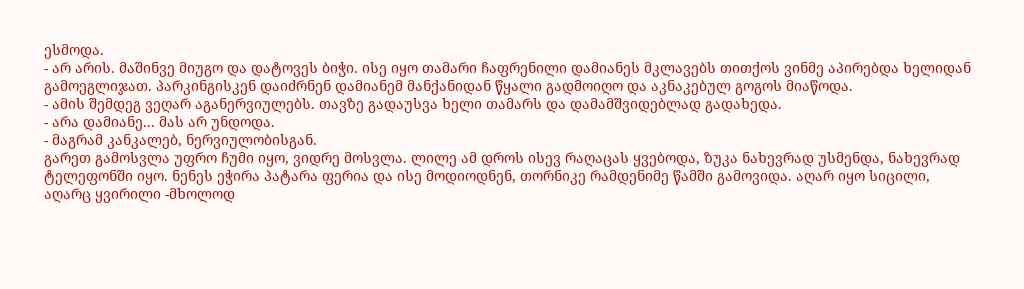ესმოდა.
- არ არის. მაშინვე მიუგო და დატოვეს ბიჭი. ისე იყო თამარი ჩაფრენილი დამიანეს მკლავებს თითქოს ვინმე აპირებდა ხელიდან გამოეგლიჯათ. პარკინგისკენ დაიძრნენ დამიანემ მანქანიდან წყალი გადმოიღო და აკნაკებულ გოგოს მიაწოდა.
- ამის შემდეგ ვეღარ აგანერვიულებს. თავზე გადაუსვა ხელი თამარს და დამამშვიდებლად გადახედა.
- არა დამიანე... მას არ უნდოდა.
- მაგრამ კანკალებ, ნერვიულობისგან.
გარეთ გამოსვლა უფრო ჩუმი იყო, ვიდრე მოსვლა. ლილე ამ დროს ისევ რაღაცას ყვებოდა, ზუკა ნახევრად უსმენდა, ნახევრად ტელეფონში იყო. ნენეს ეჭირა პატარა ფერია და ისე მოდიოდნენ, თორნიკე რამდენიმე წამში გამოვიდა. აღარ იყო სიცილი, აღარც ყვირილი -მხოლოდ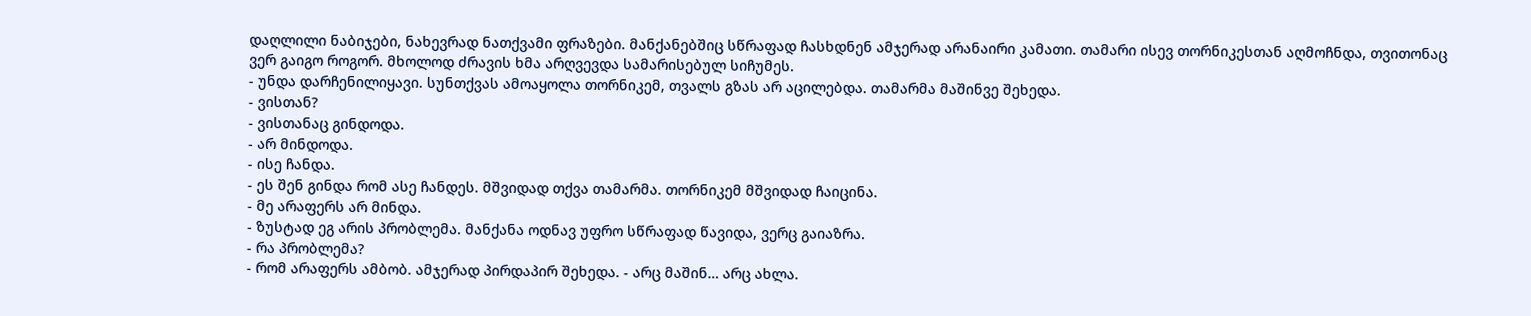დაღლილი ნაბიჯები, ნახევრად ნათქვამი ფრაზები. მანქანებშიც სწრაფად ჩასხდნენ ამჯერად არანაირი კამათი. თამარი ისევ თორნიკესთან აღმოჩნდა, თვითონაც ვერ გაიგო როგორ. მხოლოდ ძრავის ხმა არღვევდა სამარისებულ სიჩუმეს.
- უნდა დარჩენილიყავი. სუნთქვას ამოაყოლა თორნიკემ, თვალს გზას არ აცილებდა. თამარმა მაშინვე შეხედა.
- ვისთან?
- ვისთანაც გინდოდა.
- არ მინდოდა.
- ისე ჩანდა.
- ეს შენ გინდა რომ ასე ჩანდეს. მშვიდად თქვა თამარმა. თორნიკემ მშვიდად ჩაიცინა.
- მე არაფერს არ მინდა.
- ზუსტად ეგ არის პრობლემა. მანქანა ოდნავ უფრო სწრაფად წავიდა, ვერც გაიაზრა.
- რა პრობლემა?
- რომ არაფერს ამბობ. ამჯერად პირდაპირ შეხედა. - არც მაშინ… არც ახლა.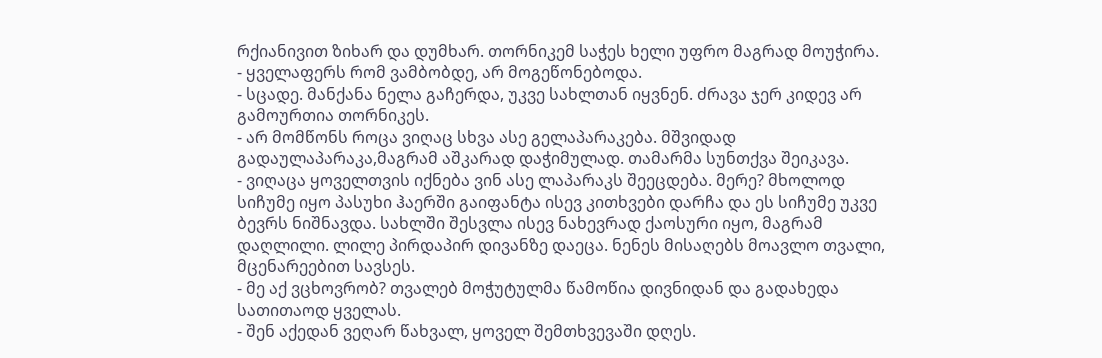რქიანივით ზიხარ და დუმხარ. თორნიკემ საჭეს ხელი უფრო მაგრად მოუჭირა.
- ყველაფერს რომ ვამბობდე, არ მოგეწონებოდა.
- სცადე. მანქანა ნელა გაჩერდა, უკვე სახლთან იყვნენ. ძრავა ჯერ კიდევ არ გამოურთია თორნიკეს.
- არ მომწონს როცა ვიღაც სხვა ასე გელაპარაკება. მშვიდად გადაულაპარაკა,მაგრამ აშკარად დაჭიმულად. თამარმა სუნთქვა შეიკავა.
- ვიღაცა ყოველთვის იქნება ვინ ასე ლაპარაკს შეეცდება. მერე? მხოლოდ სიჩუმე იყო პასუხი ჰაერში გაიფანტა ისევ კითხვები დარჩა და ეს სიჩუმე უკვე ბევრს ნიშნავდა. სახლში შესვლა ისევ ნახევრად ქაოსური იყო, მაგრამ დაღლილი. ლილე პირდაპირ დივანზე დაეცა. ნენეს მისაღებს მოავლო თვალი, მცენარეებით სავსეს.
- მე აქ ვცხოვრობ? თვალებ მოჭუტულმა წამოწია დივნიდან და გადახედა სათითაოდ ყველას.
- შენ აქედან ვეღარ წახვალ, ყოველ შემთხვევაში დღეს.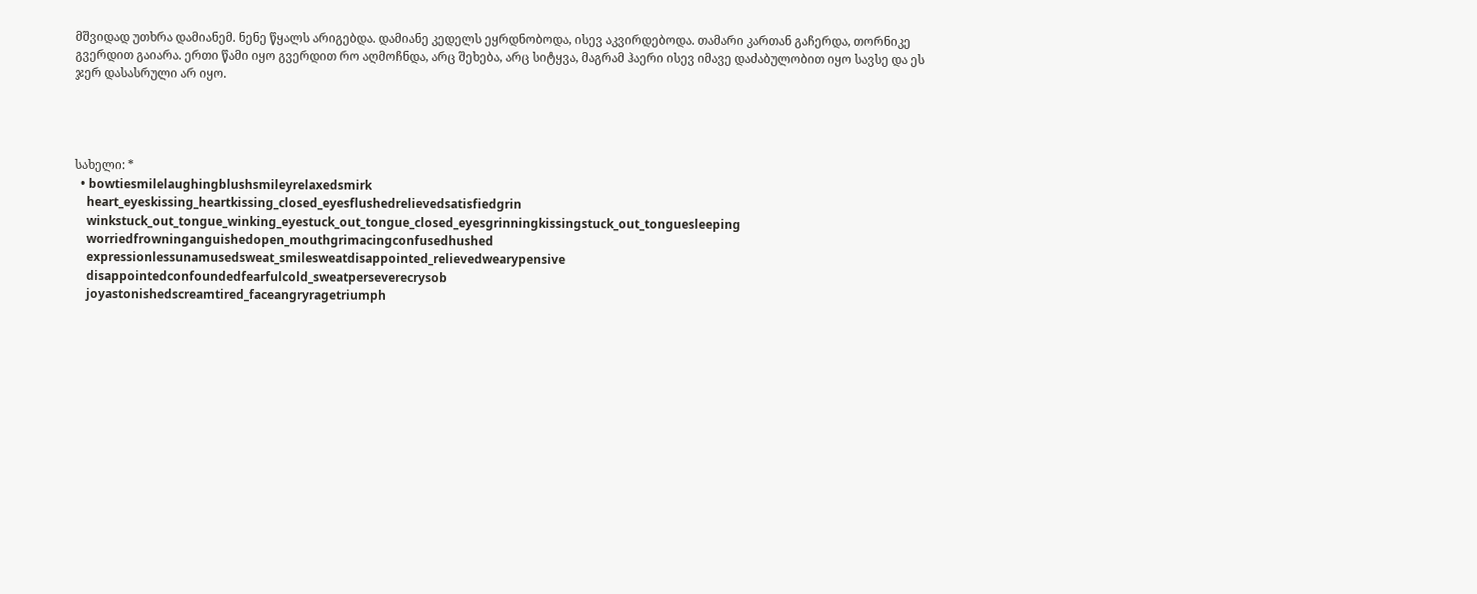მშვიდად უთხრა დამიანემ. ნენე წყალს არიგებდა. დამიანე კედელს ეყრდნობოდა, ისევ აკვირდებოდა. თამარი კართან გაჩერდა, თორნიკე გვერდით გაიარა. ერთი წამი იყო გვერდით რო აღმოჩნდა, არც შეხება, არც სიტყვა, მაგრამ ჰაერი ისევ იმავე დაძაბულობით იყო სავსე და ეს ჯერ დასასრული არ იყო.




სახელი: *
  • bowtiesmilelaughingblushsmileyrelaxedsmirk
    heart_eyeskissing_heartkissing_closed_eyesflushedrelievedsatisfiedgrin
    winkstuck_out_tongue_winking_eyestuck_out_tongue_closed_eyesgrinningkissingstuck_out_tonguesleeping
    worriedfrowninganguishedopen_mouthgrimacingconfusedhushed
    expressionlessunamusedsweat_smilesweatdisappointed_relievedwearypensive
    disappointedconfoundedfearfulcold_sweatperseverecrysob
    joyastonishedscreamtired_faceangryragetriumph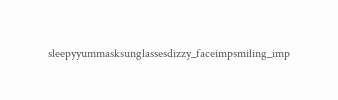sleepyyummasksunglassesdizzy_faceimpsmiling_imp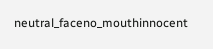neutral_faceno_mouthinnocent